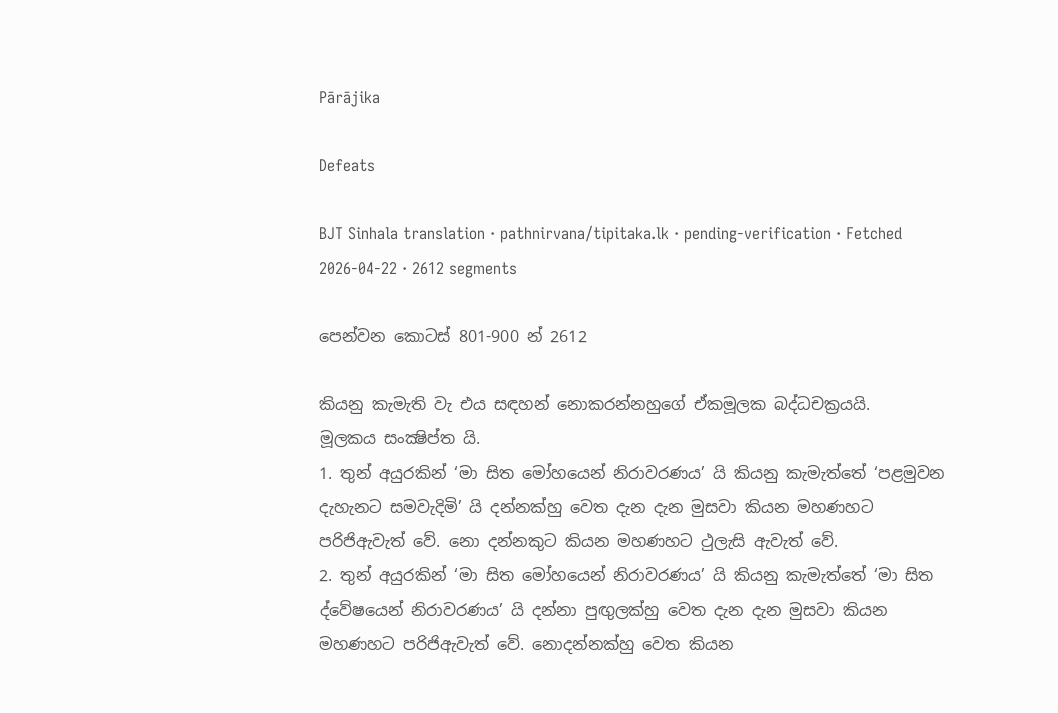Pārājika

Defeats

BJT Sinhala translation · pathnirvana/tipitaka.lk · pending-verification · Fetched 2026-04-22 · 2612 segments

පෙන්වන කොටස් 801-900 න් 2612

කියනු කැමැති වැ එය සඳහන් නොකරන්නහුගේ ඒකමූලක බද්ධචක්‍රයයි.
මූලකය සංක්‍ෂිප්ත යි.
1. තුන් අයුරකින් ‘මා සිත මෝහයෙන් නිරාවරණය’ යි කියනු කැමැත්තේ ‘පළමුවන දැහැනට සමවැදිමි’ යි දන්නක්හු වෙත දැන දැන මුසවා කියන මහණහට පරිජිඇවැත් වේ. නො දන්නකුට කියන මහණහට ථුලැසි ඇවැත් වේ.
2. තුන් අයුරකින් ‘මා සිත මෝහයෙන් නිරාවරණය’ යි කියනු කැමැත්තේ ‘මා සිත ද්වේෂයෙන් නිරාවරණය’ යි දන්නා පුඟුලක්හු වෙත දැන දැන මුසවා කියන මහණහට පරිජිඇවැත් වේ. නොදන්නක්හු වෙත කියන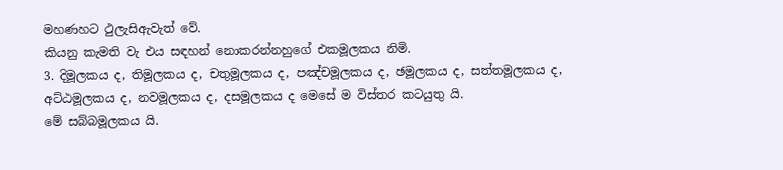මහණහට ථුලැසිඇවැත් වේ.
කියනු කැමති වැ එය සඳහන් නොකරන්නහුගේ එකමූලකය නිමි.
3. දිමූලකය ද, තිමූලකය ද, චතුමූලකය ද, පඤ්චමූලකය ද, ඡමූලකය ද, සත්තමූලකය ද, අට්ඨමූලකය ද, නවමූලකය ද, දසමූලකය ද මෙසේ ම විස්තර කටයුතු යි.
මේ සබ්බමූලකය යි.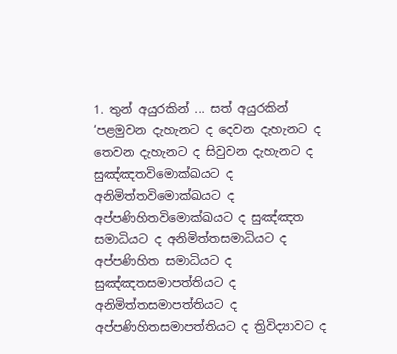1. තුන් අයුරකින් ... සත් අයුරකින් ‘පළමුවන දැහැනට ද දෙවන දැහැනට ද තෙවන දැහැනට ද සිවුවන දැහැනට ද සුඤ්ඤතවිමොක්ඛයට ද අනිමිත්තවිමොක්ඛයට ද අප්පණිහිතවිමොක්ඛයට ද සුඤ්ඤත සමාධියට ද අනිමිත්තසමාධියට ද අප්පණිහිත සමාධියට ද සුඤ්ඤතසමාපත්තියට ද අනිමිත්තසමාපත්තියට ද අප්පණිහිතසමාපත්තියට ද ත්‍රිවිද්‍යාවට ද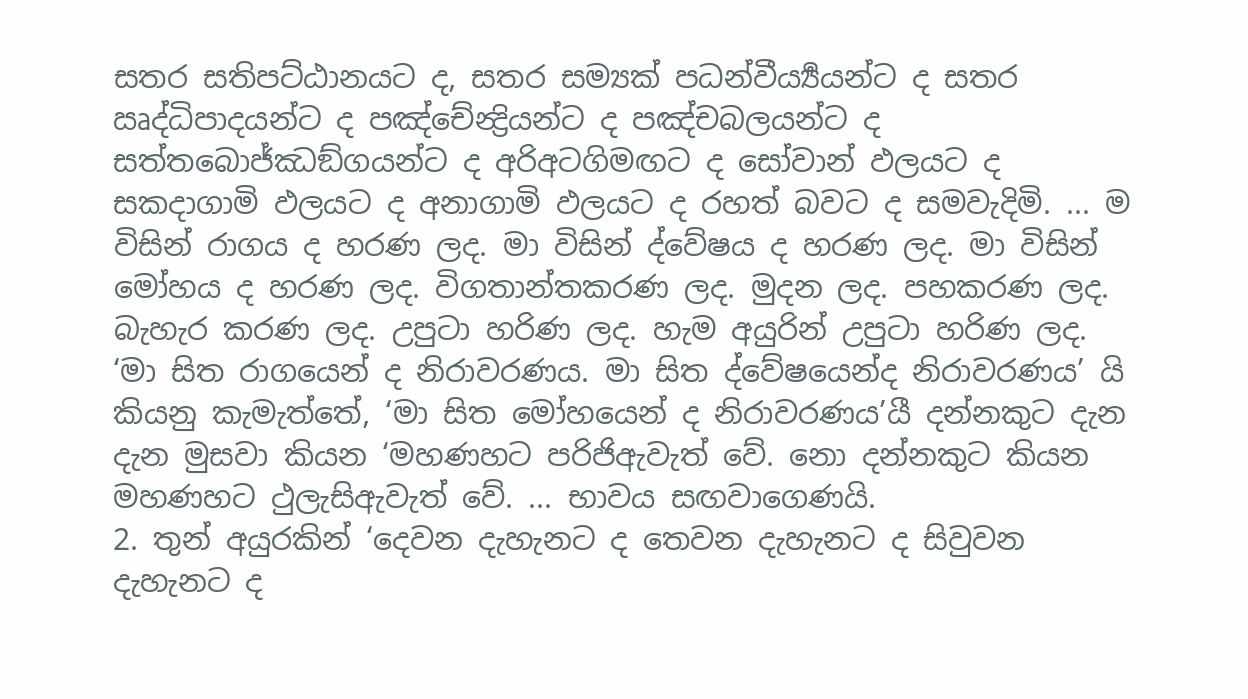සතර සතිපට්ඨානයට ද, සතර සම්‍යක් පධන්වීර්‍ය්‍යයන්ට ද සතර ඍද්ධිපාදයන්ට ද පඤ්චේන්‍ද්‍රියන්ට ද පඤ්චබලයන්ට ද සත්තබොජ්ඣඞ්ගයන්ට ද අරිඅටගිමඟට ද සෝවාන් ඵලයට ද සකදාගාමි ඵලයට ද අනාගාමි ඵලයට ද රහත් බවට ද සමවැදිමි. ... ම විසින් රාගය ද හරණ ලද. මා විසින් ද්වේෂය ද හරණ ලද. මා විසින් මෝහය ද හරණ ලද. විගතාන්තකරණ ලද. මුදන ලද. පහකරණ ලද. බැහැර කරණ ලද. උපුටා හරිණ ලද. හැම අයුරින් උපුටා හරිණ ලද. ‘මා සිත රාගයෙන් ද නිරාවරණය. මා සිත ද්වේෂයෙන්ද නිරාවරණය’ යි කියනු කැමැත්තේ, ‘මා සිත මෝහයෙන් ද නිරාවරණය’යී දන්නකුට දැන දැන මුසවා කියන ‘මහණහට පරිජිඇවැත් වේ. නො දන්නකුට කියන මහණහට ථුලැසිඇවැත් වේ. ... භාවය සඟවාගෙණයි.
2. තුන් අයුරකින් ‘දෙවන දැහැනට ද තෙවන දැහැනට ද සිවුවන දැහැනට ද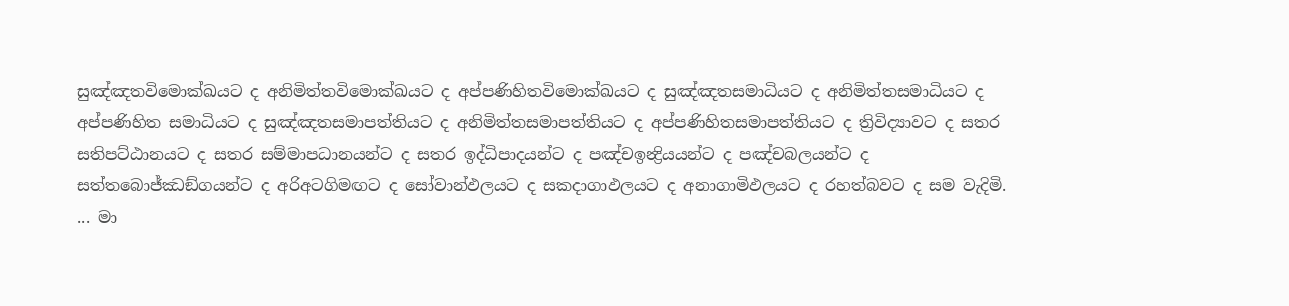සුඤ්ඤතවිමොක්ඛයට ද අනිමිත්තවිමොක්ඛයට ද අප්පණිහිතවිමොක්ඛයට ද සුඤ්ඤතසමාධියට ද අනිමිත්තසමාධියට ද අප්පණිහිත සමාධියට ද සුඤ්ඤතසමාපත්තියට ද අනිමිත්තසමාපත්තියට ද අප්පණිහිතසමාපත්තියට ද ත්‍රිවිද්‍යාවට ද සතර සතිපට්ඨානයට ද සතර සම්මාපධානයන්ට ද සතර ඉද්ධිපාදයන්ට ද පඤ්චඉන්‍ද්‍රියයන්ට ද පඤ්චබලයන්ට ද සත්තබොජ්ඣඞ්ගයන්ට ද අරිඅටගිමඟට ද සෝවාන්ඵලයට ද සකදාගාඵලයට ද අනාගාමිඵලයට ද රහත්බවට ද සම වැදිමි. ... මා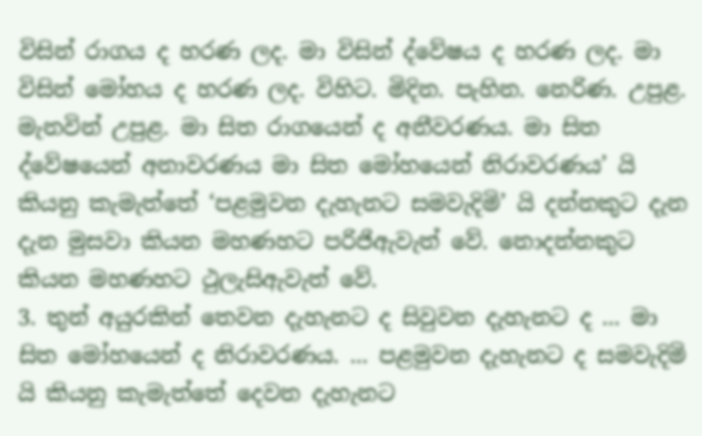විසින් රාගය ද හරණ ලද. මා විසින් ද්වේෂය ද හරණ ලද. මා විසින් මෝහය ද හරණ ලද. විහිට. මිදින. පැහින. නෙරිණ. උපුළ. මැනවින් උපුළ. මා සිත රාගයෙන් ද අනීවරණය. මා සිත ද්වේෂයෙන් අනාවරණය මා සිත මෝහයෙන් නිරාවරණය’ යි කියනු කැමැත්තේ ‘පළමුවන දැහැනට සමවැදිමි’ යි දන්නකුට දැන දැන මුසවා කියන මහණහට පරිජිඇවැත් වේ. නොදන්නකුට කියන මහණහට ථුලැසිඇවැත් වේ.
3. තුන් අයුරකින් තෙවන දැහැනට ද සිවුවන දැහැනට ද ... මා සිත මෝහයෙන් ද නිරාවරණය. ... පළමුවන දැහැනට ද සමවැදිමි යි කියනු කැමැත්තේ දෙවන දැහැනට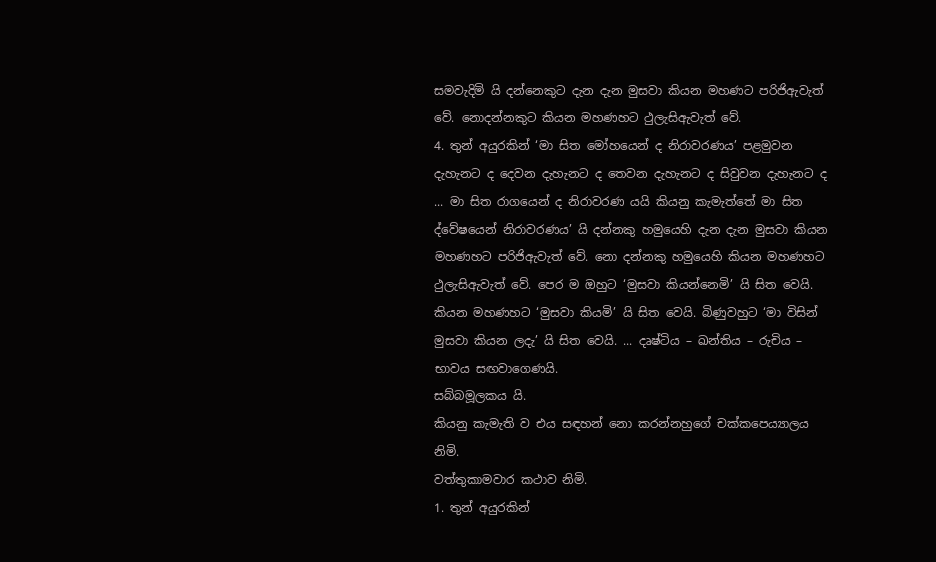සමවැදිමි යි දන්නෙකුට දැන දැන මුසවා කියන මහණට පරිජිඇවැත් වේ. නොදන්නකුට කියන මහණහට ථුලැසිඇවැත් වේ.
4. තුන් අයුරකින් ‘මා සිත මෝහයෙන් ද නිරාවරණය’ පළමුවන දැහැනට ද දෙවන දැහැනට ද තෙවන දැහැනට ද සිවුවන දැහැනට ද ... මා සිත රාගයෙන් ද නිරාවරණ යයි කියනු කැමැත්තේ මා සිත ද්වේෂයෙන් නිරාවරණය’ යි දන්නකු හමුයෙහි දැන දැන මුසවා කියන මහණහට පරිජිඇවැත් වේ. නො දන්නකු හමුයෙහි කියන මහණහට ථුලැසිඇවැත් වේ. පෙර ම ඔහුට ‘මුසවා කියන්නෙමි’ යි සිත වෙයි. කියන මහණහට ‘මුසවා කියමි’ යි සිත වෙයි. බිණුවහුට ‘මා විසින් මුසවා කියන ලදැ’ යි සිත වෙයි. ... දෘෂ්ටිය – ඛන්තිය – රුචිය – භාවය සඟවාගෙණයි.
සබ්බමූලකය යි.
කියනු කැමැති ව එය සඳහන් නො කරන්නහුගේ චක්කපෙය්‍යාලය නිමි.
වත්තුකාමවාර කථාව නිමි.
1. තුන් අයුරකින්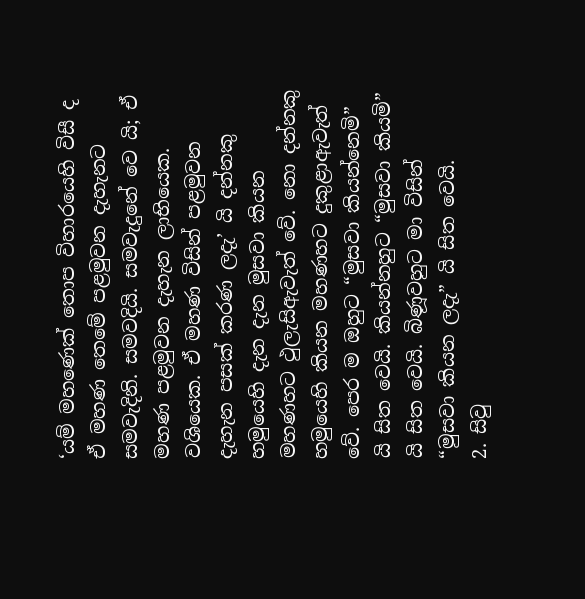‘යම් මහණෙක් තොප විහාරයෙහි විසී ද ඒ මහණ තෙමේ පළමුවන දැහැනට සමවැදිනි. සමවදියි. සමවැදුනේ වෙ යි; ඒ මහණ පළමුවන දැහැන ලාභියෙක. වශියෙක. ඒ මහණ විසින් පළමුවන දැහැන පසක් කරණ ලදැ’ යි දන්නකු හමුයෙහි දැන දැන මුසවා කියන මහණහට ථුලැසිඇවැත් වේ. නො දන්නකු හමුයෙහි කියන මහණහට දුකුළාඇවැත් වේ. පෙර ම ඔහුට “මුසවා කියන්නෙමි” යි සිත වෙයි. කියන්නහුට “මුසවා කියමි” යි සිත වෙයි. බිණූවහුට මා විසින් “මුසවා කියන ලදැ” යි සිත වෙයි.
2. සිවු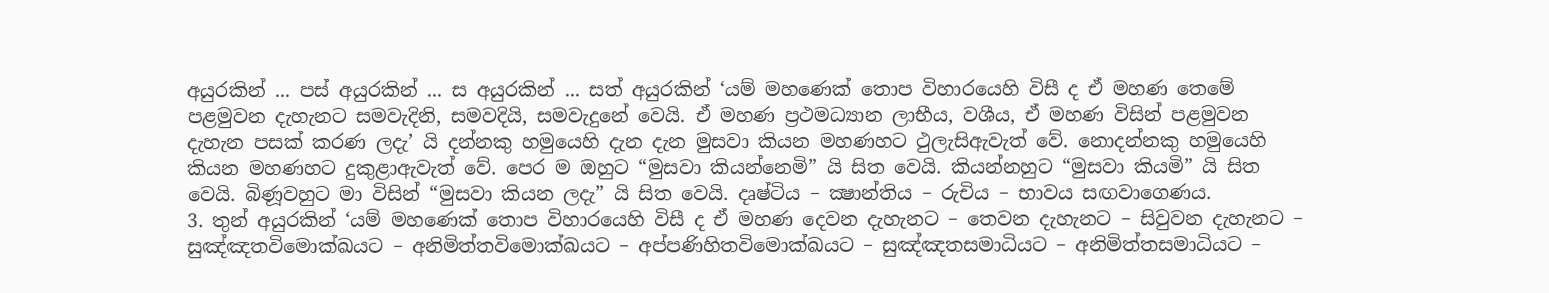අයුරකින් ... පස් අයුරකින් ... ස අයුරකින් ... සත් අයුරකින් ‘යම් මහණෙක් තොප විහාරයෙහි විසී ද ඒ මහණ තෙමේ පළමුවන දැහැනට සමවැදිනි, සමවදියි, සමවැදුනේ වෙයි. ඒ මහණ ප්‍රථමධ්‍යාන ලාභීය, වශීය, ඒ මහණ විසින් පළමුවන දැහැන පසක් කරණ ලදැ’ යි දන්නකු හමුයෙහි දැන දැන මුසවා කියන මහණහට ථුලැසිඇවැත් වේ. නොදන්නකු හමුයෙහි කියන මහණහට දුකුළාඇවැත් වේ. පෙර ම ඔහුට “මුසවා කියන්නෙමි” යි සිත වෙයි. කියන්නහුට “මුසවා කියමි” යි සිත වෙයි. බිණූවහුට මා විසින් “මුසවා කියන ලදැ” යි සිත වෙයි. දෘෂ්ටිය – ක්‍ෂාන්තිය – රුචිය – භාවය සඟවාගෙණය.
3. තුන් අයුරකින් ‘යම් මහණෙක් තොප විහාරයෙහි විසී ද ඒ මහණ දෙවන දැහැනට – තෙවන දැහැනට – සිවුවන දැහැනට – සුඤ්ඤතවිමොක්ඛයට – අනිමිත්තවිමොක්ඛයට – අප්පණිහිතවිමොක්ඛයට – සුඤ්ඤතසමාධියට – අනිමිත්තසමාධියට –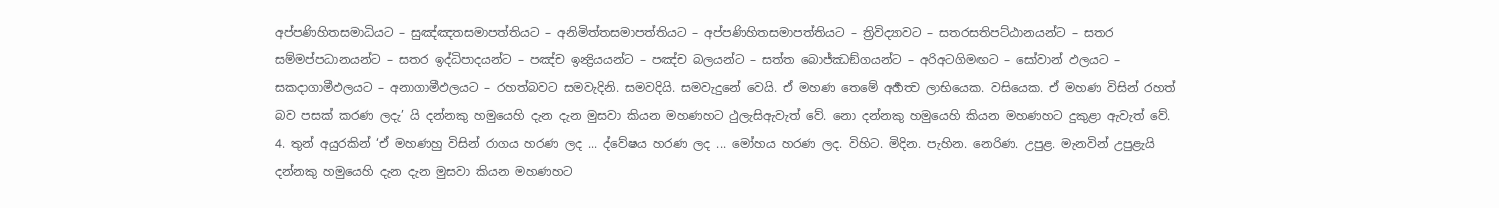අප්පණිහිතසමාධියට – සුඤ්ඤතසමාපත්තියට – අනිමිත්තසමාපත්තියට – අප්පණිහිතසමාපත්තියට – ත්‍රිවිද්‍යාවට – සතරසතිපට්ඨානයන්ට – සතර සම්මප්පධානයන්ට – සතර ඉද්ධිපාදයන්ට – පඤ්ච ඉන්‍ද්‍රියයන්ට – පඤ්ච බලයන්ට – සත්ත බොජ්ඣඞ්ගයන්ට – අරිඅටගිමඟට – සෝවාන් ඵලයට – සකදාගාමීඵලයට – අනාගාමීඵලයට – රහත්බවට සමවැදිනි. සමවදියි. සමවැදුනේ වෙයි. ඒ මහණ තෙමේ අර්‍හත්‍ව ලාභියෙක. වසියෙක. ඒ මහණ විසින් රහත් බව පසක් කරණ ලදැ’ යි දන්නකු හමුයෙහි දැන දැන මුසවා කියන මහණහට ථුලැසිඇවැත් වේ. නො දන්නකු හමුයෙහි කියන මහණහට දුකුළා ඇවැත් වේ.
4. තුන් අයුරකින් ‘ඒ මහණහු විසින් රාගය හරණ ලද ... ද්වේෂය හරණ ලද ... මෝහය හරණ ලද. විහිට. මිදින. පැහින. නෙරිණ. උපුළ. මැනවින් උපුළැයි දන්නකු හමුයෙහි දැන දැන මුසවා කියන මහණහට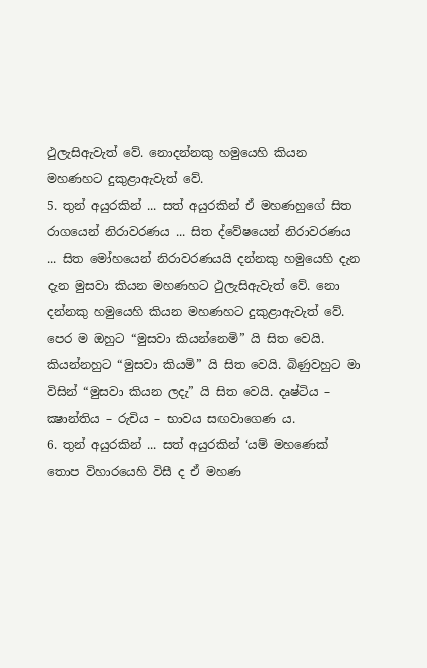ථුලැසිඇවැත් වේ. නොදන්නකු හමුයෙහි කියන මහණහට දුකුළාඇවැත් වේ.
5. තුන් අයුරකින් ... සත් අයුරකින් ඒ මහණහුගේ සිත රාගයෙන් නිරාවරණය ... සිත ද්වේෂයෙන් නිරාවරණය ... සිත මෝහයෙන් නිරාවරණයයි දන්නකු හමුයෙහි දැන දැන මුසවා කියන මහණහට ථුලැසිඇවැත් වේ. නො දන්නකු හමුයෙහි කියන මහණහට දුකුළාඇවැත් වේ. පෙර ම ඔහුට “මුසවා කියන්නෙමි” යි සිත වෙයි. කියන්නහුට “මුසවා කියමි” යි සිත වෙයි. බිණුවහුට මා විසින් “මුසවා කියන ලදැ” යි සිත වෙයි. දෘෂ්ටිය – ක්‍ෂාන්තිය – රුචිය – භාවය සඟවාගෙණ ය.
6. තුන් අයුරකින් ... සත් අයුරකින් ‘යම් මහණෙක් තොප විහාරයෙහි විසී ද ඒ මහණ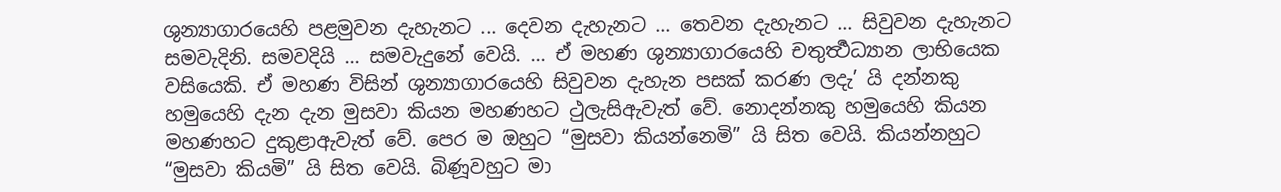ශුන්‍යාගාරයෙහි පළමුවන දැහැනට ... දෙවන දැහැනට ... තෙවන දැහැනට ... සිවුවන දැහැනට සමවැදිනි. සමවදියි ... සමවැදුනේ වෙයි. ... ඒ මහණ ශුන්‍යාගාරයෙහි චතුර්‍ත්‍ථධ්‍යාන ලාභියෙක වසියෙකි. ඒ මහණ විසින් ශුන්‍යාගාරයෙහි සිවුවන දැහැන පසක් කරණ ලදැ’ යි දන්නකු හමුයෙහි දැන දැන මුසවා කියන මහණහට ථුලැසිඇවැත් වේ. නොදන්නකු හමුයෙහි කියන මහණහට දුකුළාඇවැත් වේ. පෙර ම ඔහුට “මුසවා කියන්නෙමි” යි සිත වෙයි. කියන්නහුට “මුසවා කියමි” යි සිත වෙයි. බිණූවහුට මා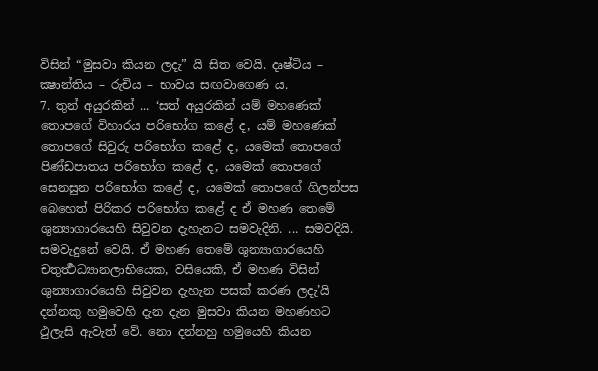විසින් “මුසවා කියන ලදැ” යි සිත වෙයි. දෘෂ්ටිය – ක්‍ෂාන්තිය – රුචිය – භාවය සඟවාගෙණ ය.
7. තුන් අයුරකින් ... ‘සත් අයුරකින් යම් මහණෙක් තොපගේ විහාරය පරිභෝග කළේ ද, යම් මහණෙක් තොපගේ සිවුරු පරිභෝග කළේ ද, යමෙක් තොපගේ පිණ්ඩපාතය පරිභෝග කළේ ද, යමෙක් තොපගේ සෙනසුන පරිභෝග කළේ ද, යමෙක් තොපගේ ගිලන්පස බෙහෙත් පිරිකර පරිභෝග කළේ ද ඒ මහණ තෙමේ ශුන්‍යාගාරයෙහි සිවුවන දැහැනට සමවැදිනි. ... සමවදියි. සමවැදුනේ වෙයි. ඒ මහණ තෙමේ ශුන්‍යාගාරයෙහි චතුර්‍ත්‍ථධ්‍යානලාභියෙක, වසියෙකි, ඒ මහණ විසින් ශුන්‍යාගාරයෙහි සිවුවන දැහැන පසක් කරණ ලදැ’යි දන්නකු හමුවෙහි දැන දැන මුසවා කියන මහණහට ථුලැසි ඇවැත් වේ. නො දන්නහු හමුයෙහි කියන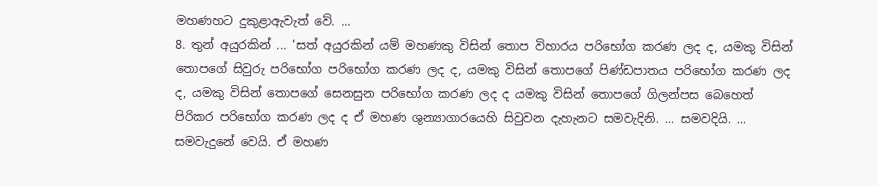මහණහට දුකුළාඇවැත් වේ. ...
8. තුන් අයුරකින් ... ‘සත් අයුරකින් යම් මහණකු විසින් තොප විහාරය පරිභෝග කරණ ලද ද, යමකු විසින් තොපගේ සිවුරු පරිභෝග පරිභෝග කරණ ලද ද, යමකු විසින් තොපගේ පිණ්ඩපාතය පරිභෝග කරණ ලද ද, යමකු විසින් තොපගේ සෙනසුන පරිභෝග කරණ ලද ද යමකු විසින් තොපගේ ගිලන්පස බෙහෙත් පිරිකර පරිභෝග කරණ ලද ද ඒ මහණ ශුන්‍යාගාරයෙහි සිවුවන දැහැනට සමවැදිනි. ... සමවදියි. ... සමවැදුනේ වෙයි. ඒ මහණ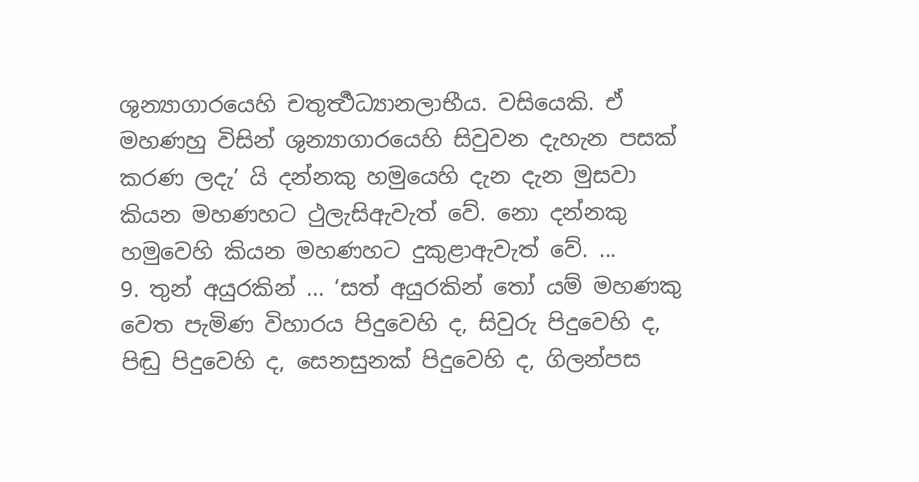ශුන්‍යාගාරයෙහි චතුර්‍ත්‍ථධ්‍යානලාභීය. වසියෙකි. ඒ මහණහු විසින් ශුන්‍යාගාරයෙහි සිවුවන දැහැන පසක් කරණ ලදැ’ යි දන්නකු හමුයෙහි දැන දැන මුසවා කියන මහණහට ථුලැසිඇවැත් වේ. නො දන්නකු හමුවෙහි කියන මහණහට දුකුළාඇවැත් වේ. ...
9. තුන් අයුරකින් ... ‘සත් අයුරකින් තෝ යම් මහණකු වෙත පැමිණ විහාරය පිදුවෙහි ද, සිවුරු පිදුවෙහි ද, පිඬු පිදුවෙහි ද, සෙනසුනක් පිදුවෙහි ද, ගිලන්පස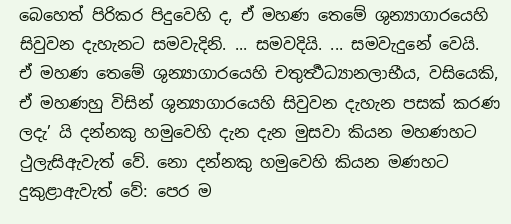බෙහෙත් පිරිකර පිදුවෙහි ද, ඒ මහණ තෙමේ ශුන්‍යාගාරයෙහි සිවුවන දැහැනට සමවැදිනි. ... සමවදියි. ... සමවැදුනේ වෙයි. ඒ මහණ තෙමේ ශුන්‍යාගාරයෙහි චතුර්‍ත්‍ථධ්‍යානලාභීය, වසියෙකි, ඒ මහණහු විසින් ශුන්‍යාගාරයෙහි සිවුවන දැහැන පසක් කරණ ලදැ’ යි දන්නකු හමුවෙහි දැන දැන මුසවා කියන මහණහට ථුලැසිඇවැත් වේ. නො දන්නකු හමුවෙහි කියන මණහට දුකුළාඇවැත් වේ: පෙර ම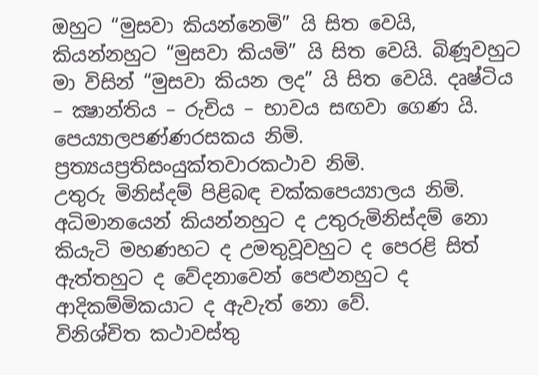ඔහුට “මුසවා කියන්නෙමි” යි සිත වෙයි, කියන්නහුට “මුසවා කියමි” යි සිත වෙයි. බිණූවහුට මා විසින් “මුසවා කියන ලද” යි සිත වෙයි. දෘෂ්ටිය – ක්‍ෂාන්තිය – රුචිය – භාවය සඟවා ගෙණ යි.
පෙය්‍යාලපණ්ණරසකය නිමි.
ප්‍රත්‍යයප්‍රතිසංයුක්තවාරකථාව නිමි.
උතුරු මිනිස්දම් පිළිබඳ චක්කපෙය්‍යාලය නිමි.
අධිමානයෙන් කියන්නහුට ද උතුරුමිනිස්දම් නො කියැටි මහණහට ද උමතුවූවහුට ද පෙරළි සිත් ඇත්තහුට ද වේදනාවෙන් පෙළුනහුට ද ආදිකම්මිකයාට ද ඇවැත් නො වේ.
විනිශ්චිත කථාවස්තු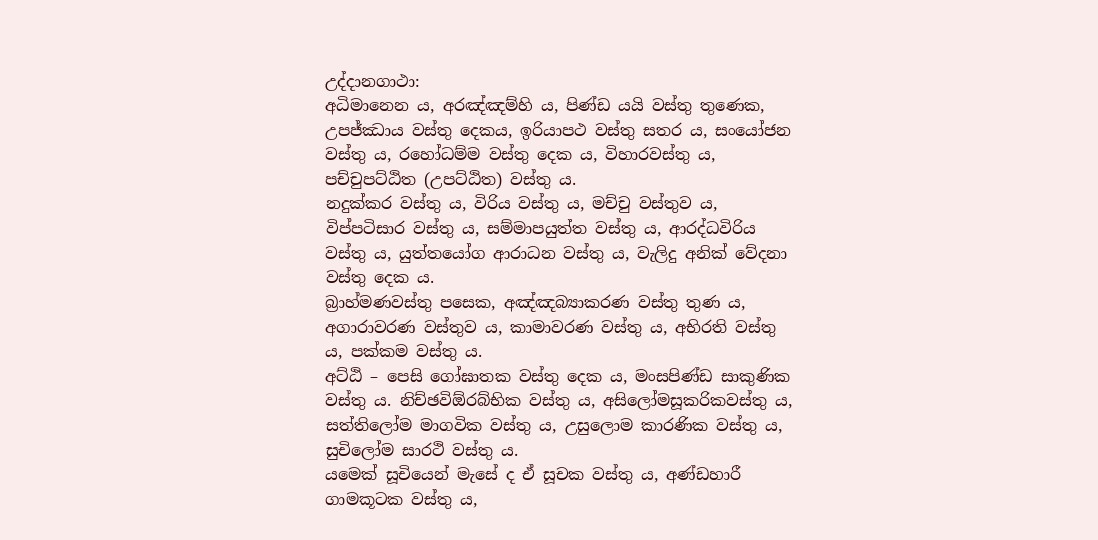උද්දානගාථා:
අධිමානෙන ය, අරඤ්ඤම්හි ය, පිණ්ඩ යයි වස්තු තුණෙක, උපජ්ඣාය වස්තු දෙකය, ඉරියාපථ වස්තු සතර ය, සංයෝජන වස්තු ය, රහෝධම්ම වස්තු දෙක ය, විහාරවස්තු ය, පච්චුපට්ඨිත (උපට්ඨිත) වස්තු ය.
නදුක්කර වස්තු ය, විරිය වස්තු ය, මච්චු වස්තුව ය, විප්පටිසාර වස්තු ය, සම්මාපයුත්ත වස්තු ය, ආරද්ධවිරිය වස්තු ය, යුත්තයෝග ආරාධන වස්තු ය, වැලිදු අනික් වේදනා වස්තු දෙක ය.
බ්‍රාහ්මණවස්තු පසෙක, අඤ්ඤබ්‍යාකරණ වස්තු තුණ ය, අගාරාවරණ වස්තුව ය, කාමාවරණ වස්තු ය, අභිරති වස්තු ය, පක්කම වස්තු ය.
අට්ඨි – පෙසි ගෝඝාතක වස්තු දෙක ය, මංසපිණ්ඩ සාකුණික වස්තු ය. නිච්ඡවිඕරබ්භික වස්තු ය, අසිලෝමසූකරිකවස්තු ය, සත්තිලෝම මාගවික වස්තු ය, උසුලොම කාරණික වස්තු ය, සුචිලෝම සාරථි වස්තු ය.
යමෙක් සූචියෙන් මැසේ ද ඒ සූචක වස්තු ය, අණ්ඩහාරී ගාමකූටක වස්තු ය,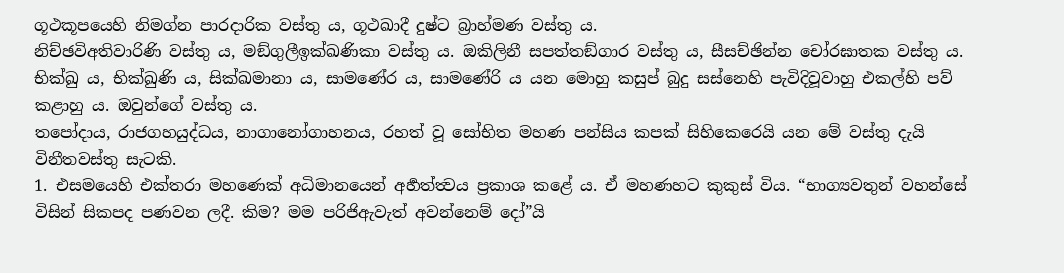ගූථකූපයෙහි නිමග්න පාරදාරික වස්තු ය, ගූථඛාදී දුෂ්ට බ්‍රාහ්මණ වස්තු ය.
නිච්ඡවිඅතිවාරිණි වස්තු ය, මඞ්ගුලීඉක්ඛණිකා වස්තු ය. ඔකිලිනී සපත්තඞ්ගාර වස්තු ය, සීසච්ඡින්න චෝරඝාතක වස්තු ය.
භික්ඛු ය, භික්ඛුණි ය, සික්ඛමානා ය, සාමණේර ය, සාමණේරි ය යන මොහු කසුප් බුදු සස්නෙහි පැවිදිවූවාහු එකල්හි පව් කළාහු ය. ඔවුන්ගේ වස්තු ය.
තපෝදාය, රාජගහයුද්ධය, නාගානෝගාහනය, රහත් වූ සෝභිත මහණ පන්සිය කපක් සිහිකෙරෙයි යන මේ වස්තු දැයි විනීතවස්තු සැටකි.
1. එසමයෙහි එක්තරා මහණෙක් අධිමානයෙන් අර්‍හත්ත්‍වය ප්‍රකාශ කළේ ය. ඒ මහණහට කුකුස් විය. “භාග්‍යවතුන් වහන්සේ විසින් සිකපද පණවන ලදී. කිම? මම පරිජිඇවැත් අවන්නෙම් දෝ”යි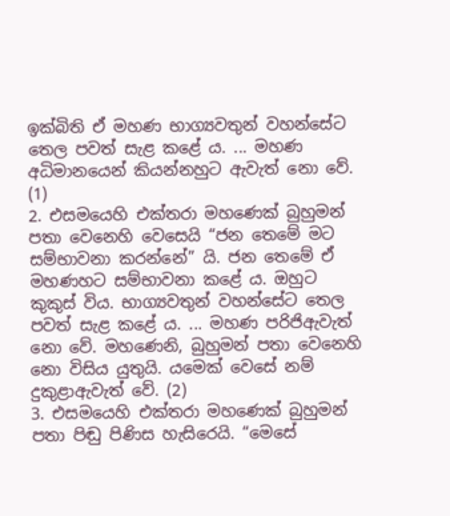ඉක්බිති ඒ මහණ භාග්‍යවතුන් වහන්සේට තෙල පවත් සැළ කළේ ය. ... මහණ අධිමානයෙන් කියන්නහුට ඇවැත් නො වේ. (1)
2. එසමයෙහි එක්තරා මහණෙක් බුහුමන් පතා වෙනෙහි වෙසෙයි “ජන තෙමේ මට සම්භාවනා කරන්නේ” යි. ජන තෙමේ ඒ මහණහට සම්භාවනා කළේ ය. ඔහුට කුකුස් විය. භාග්‍යවතුන් වහන්සේට තෙල පවත් සැළ කළේ ය. ... මහණ පරිජිඇවැත් නො වේ. මහණෙනි, බුහුමන් පතා වෙනෙහි නො විසිය යුතුයි. යමෙක් වෙසේ නම් දුකුළාඇවැත් වේ. (2)
3. එසමයෙහි එක්තරා මහණෙක් බුහුමන් පතා පිඬු පිණිස හැසිරෙයි. “මෙසේ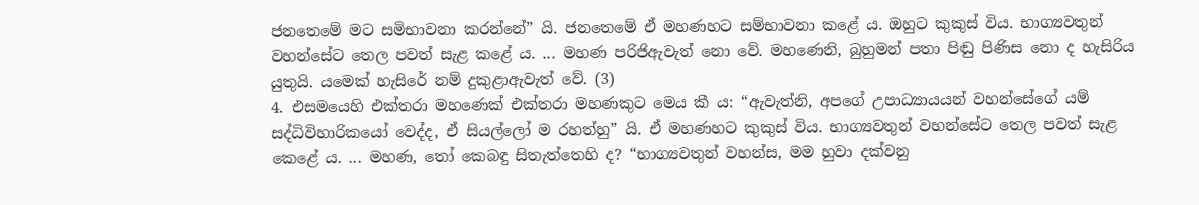ජනතෙමේ මට සමිභාවනා කරන්නේ” යි. ජනතෙමේ ඒ මහණහට සම්භාවනා කළේ ය. ඔහුට කුකුස් විය. භාග්‍යවතුන් වහන්සේට තෙල පවත් සැළ කළේ ය. ... මහණ පරිජිඇවැත් නො වේ. මහණෙනි, බුහුමන් පතා පිඬු පිණිස නො ද හැසිරිය යුතුයි. යමෙක් හැසිරේ නම් දුකුළාඇවැත් වේ. (3)
4. එසමයෙහි එක්තරා මහණෙක් එක්තරා මහණකුට මෙය කී ය: “ඇවැත්නි, අපගේ උපාධ්‍යායයන් වහන්සේගේ යම් සද්ධිවිහාරිකයෝ වෙද්ද, ඒ සියල්ලෝ ම රහත්හු” යි. ඒ මහණහට කුකුස් විය. භාග්‍යවතුන් වහන්සේට තෙල පවත් සැළ කෙළේ ය. ... මහණ, තෝ කෙබඳු සිතැත්තෙහි ද? “භාග්‍යවතුන් වහන්ස, මම හුවා දක්වනු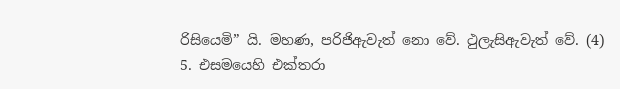රිසියෙමි” යි. මහණ, පරිජිඇවැත් නො වේ. ථුලැසිඇවැත් වේ. (4)
5. එසමයෙහි එක්තරා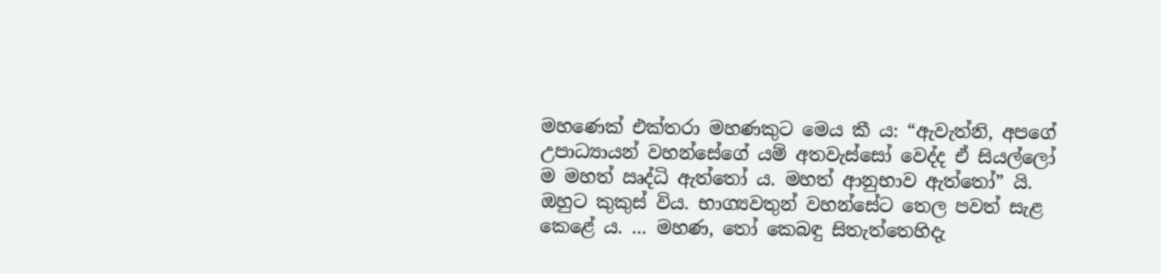මහණෙක් එක්තරා මහණකුට මෙය කී ය: “ඇවැත්නි, අපගේ උපාධ්‍යායන් වහන්සේගේ යම් අතවැස්සෝ වෙද්ද ඒ සියල්ලෝ ම මහත් ඍද්ධි ඇත්තෝ ය. මහත් ආනුභාව ඇත්තෝ” යි. ඔහුට කුකුස් විය. භාග්‍යවතුන් වහන්සේට තෙල පවත් සැළ කෙළේ ය. ... මහණ, තෝ කෙබඳු සිතැත්තෙහිදැ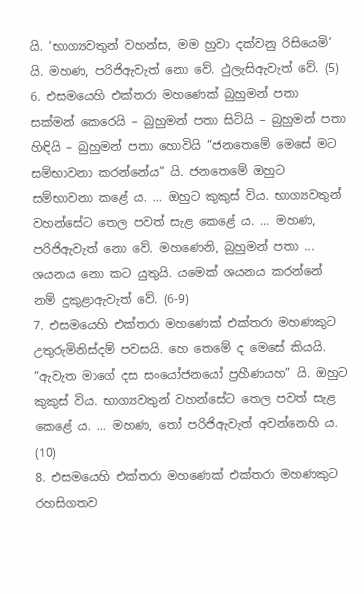යි. ‘භාග්‍යවතුන් වහන්ස, මම හුවා දක්වනු රිසියෙමි’ යි. මහණ, පරිජිඇවැත් නො වේ. ථුලැසිඇවැත් වේ. (5)
6. එසමයෙහි එක්තරා මහණෙක් බුහුමන් පතා සක්මන් කෙරෙයි – බුහුමන් පතා සිටියි – බුහුමන් පතා හිඳියි – බුහුමන් පතා හොවියි “ජනතෙමේ මෙසේ මට සම්භාවනා කරන්නේය” යි. ජනතෙමේ ඔහුට සම්භාවනා කළේ ය. ... ඔහුට කුකුස් විය. භාග්‍යවතුන් වහන්සේට තෙල පවත් සැළ කෙළේ ය. ... මහණ, පරිජිඇවැත් නො වේ. මහණෙනි, බුහුමන් පතා ... ශයනය නො කට යුතුයි. යමෙක් ශයනය කරන්නේ නම් දුකුළාඇවැත් වේ. (6-9)
7. එසමයෙහි එක්තරා මහණෙක් එක්තරා මහණකුට උතුරුමිනිස්දම් පවසයි. හෙ තෙමේ ද මෙසේ කියයි. “ඇවැත මාගේ දස සංයෝජනයෝ ප්‍රහීණයහ” යි. ඔහුට කුකුස් විය. භාග්‍යවතුන් වහන්සේට තෙල පවත් සැළ කෙළේ ය. ... මහණ, තෝ පරිජිඇවැත් අවන්නෙහි ය. (10)
8. එසමයෙහි එක්තරා මහණෙක් එක්තරා මහණකුට රහසිගතව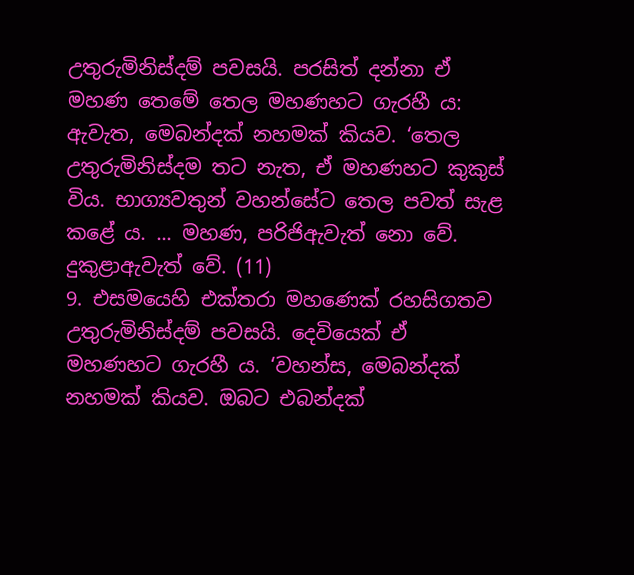උතුරුමිනිස්දම් පවසයි. පරසිත් දන්නා ඒ මහණ තෙමේ තෙල මහණහට ගැරහී ය: ඇවැත, මෙබන්දක් නහමක් කියව. ‘තෙල උතුරුමිනිස්දම තට නැත, ඒ මහණහට කුකුස් විය. භාග්‍යවතුන් වහන්සේට තෙල පවත් සැළ කළේ ය. ... මහණ, පරිජිඇවැත් නො වේ. දුකුළාඇවැත් වේ. (11)
9. එසමයෙහි එක්තරා මහණෙක් රහසිගතව උතුරුමිනිස්දම් පවසයි. දෙවියෙක් ඒ මහණහට ගැරහී ය. ‘වහන්ස, මෙබන්දක් නහමක් කියව. ඔබට එබන්දක්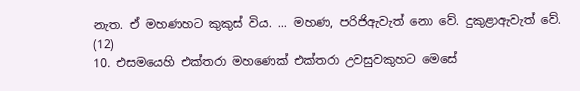නැත. ඒ මහණහට කුකුස් විය. ... මහණ, පරිජිඇවැත් නො වේ. දුකුළාඇවැත් වේ. (12)
10. එසමයෙහි එක්තරා මහණෙක් එක්තරා උවසුවකුහට මෙසේ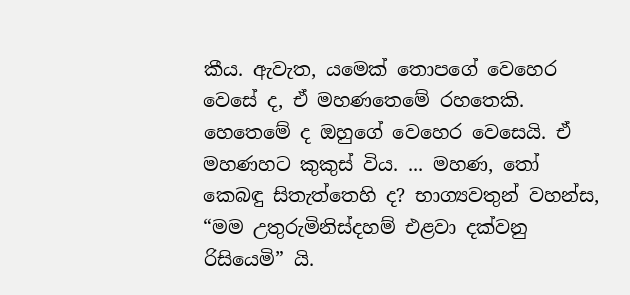කීය. ඇවැත, යමෙක් තොපගේ වෙහෙර වෙසේ ද, ඒ මහණතෙමේ රහතෙකි. හෙතෙමේ ද ඔහුගේ වෙහෙර වෙසෙයි. ඒ මහණහට කුකුස් විය. ... මහණ, තෝ කෙබඳු සිතැත්තෙහි ද? භාග්‍යවතුන් වහන්ස, “මම උතුරුමිනිස්දහම් එළවා දක්වනු රිසියෙමි” යි.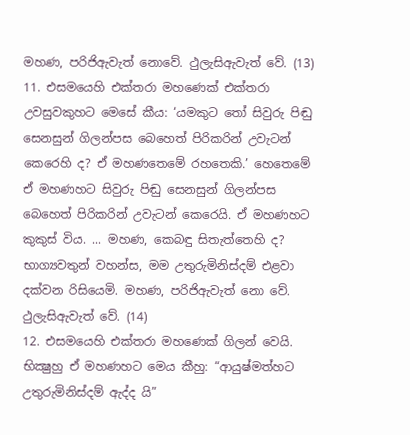මහණ, පරිජිඇවැත් නොවේ. ථුලැසිඇවැත් වේ. (13)
11. එසමයෙහි එක්තරා මහණෙක් එක්තරා උවසුවකුහට මෙසේ කීය: ‘යමකුට තෝ සිවුරු පිඬු සෙනසුන් ගිලන්පස බෙහෙත් පිරිකරින් උවැටන් කෙරෙහි ද? ඒ මහණතෙමේ රහතෙකි.’ හෙතෙමේ ඒ මහණහට සිවුරු පිඬු සෙනසුන් ගිලන්පස බෙහෙත් පිරිකරින් උවැටන් කෙරෙයි. ඒ මහණහට කුකුස් විය. ... මහණ, කෙබඳු සිතැත්තෙහි ද? භාග්‍යවතුන් වහන්ස, මම උතුරුමිනිස්දම් එළවා දක්වන රිසියෙමි. මහණ, පරිජිඇවැත් නො වේ. ථුලැසිඇවැත් වේ. (14)
12. එසමයෙහි එක්තරා මහණෙක් ගිලන් වෙයි. භික්‍ෂුහු ඒ මහණහට මෙය කීහු: “ආයුෂ්මත්හට උතුරුමිනිස්දම් ඇද්ද යි”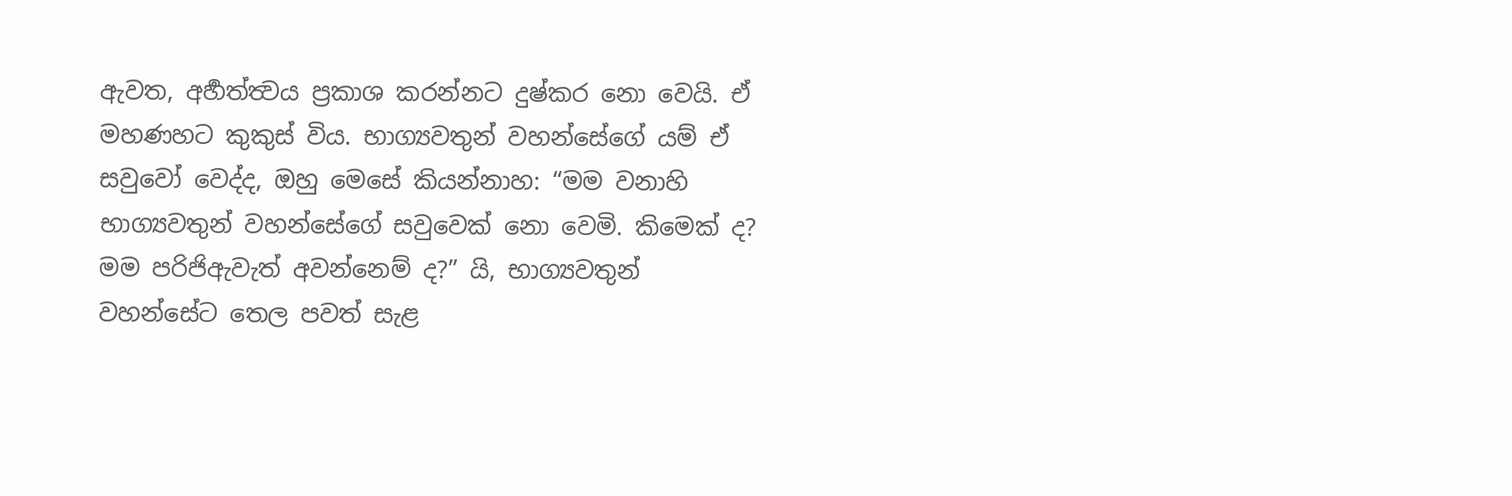ඇවත, අර්‍හත්ත්‍වය ප්‍රකාශ කරන්නට දුෂ්කර නො වෙයි. ඒ මහණහට කුකුස් විය. භාග්‍යවතුන් වහන්සේගේ යම් ඒ සවුවෝ වෙද්ද, ඔහු මෙසේ කියන්නාහ: “මම වනාහි භාග්‍යවතුන් වහන්සේගේ සවුවෙක් නො වෙමි. කිමෙක් ද? මම පරිජිඇවැත් අවන්නෙම් ද?” යි, භාග්‍යවතුන් වහන්සේට තෙල පවත් සැළ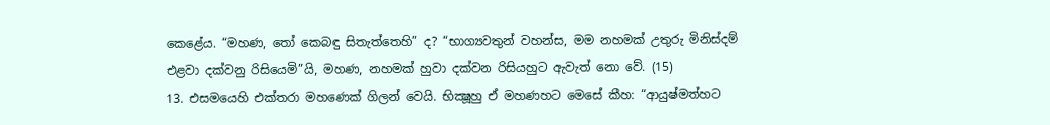කෙළේය. “මහණ, තෝ කෙබඳු සිතැත්තෙහි” ද? “භාග්‍යවතුන් වහන්ස, මම නහමක් උතුරු මිනිස්දම් එළවා දක්වනු රිසියෙමි”යි, මහණ, නහමක් හුවා දක්වන රිසියහුට ඇවැත් නො වේ. (15)
13. එසමයෙහි එක්තරා මහණෙක් ගිලන් වෙයි. භික්‍ෂූහු ඒ මහණහට මෙසේ කීහ: “ආයුෂ්මත්හට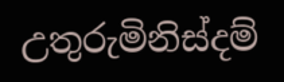උතුරුමිනිස්දම්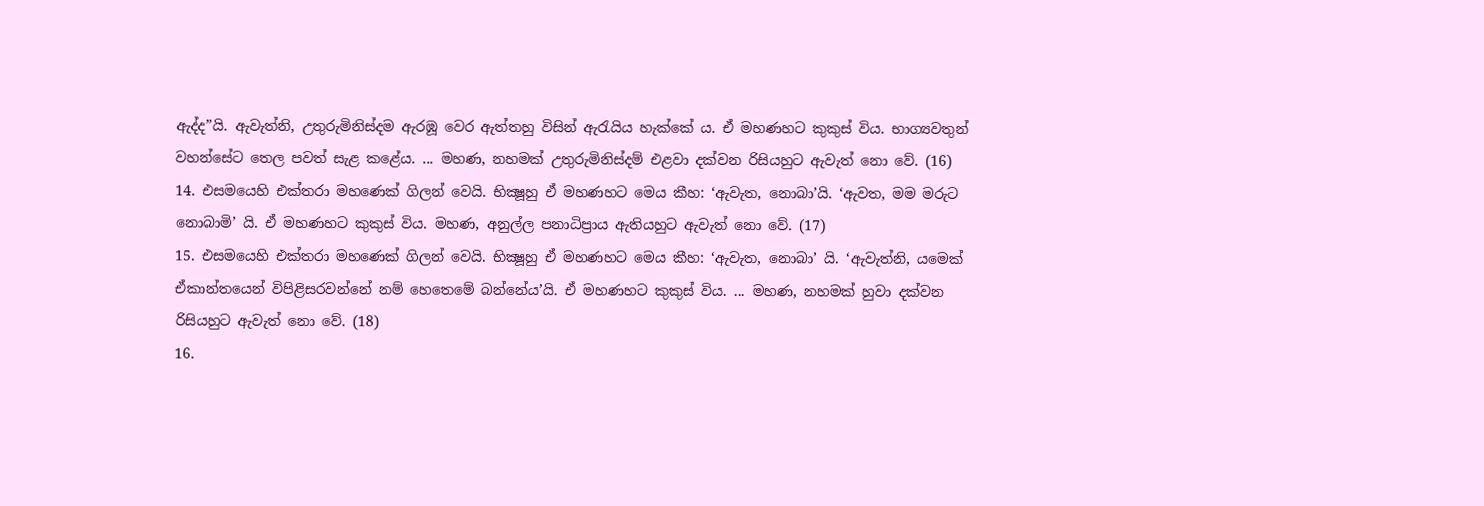ඇද්ද”යි. ඇවැත්නි, උතුරුමිනිස්දම ඇරඹූ වෙර ඇත්තහු විසින් ඇරැයිය හැක්කේ ය. ඒ මහණහට කුකුස් විය. භාග්‍යවතුන් වහන්සේට තෙල පවත් සැළ කළේය. ... මහණ, නහමක් උතුරුමිනිස්දම් එළවා දක්වන රිසියහුට ඇවැත් නො වේ. (16)
14. එසමයෙහි එක්තරා මහණෙක් ගිලන් වෙයි. භික්‍ෂූහු ඒ මහණහට මෙය කීහ: ‘ඇවැත, නොබා’යි. ‘ඇවත, මම මරුට නොබාමි’ යි. ඒ මහණහට කුකුස් විය. මහණ, අනුල්ල පනාධිප්‍රාය ඇතියහුට ඇවැත් නො වේ. (17)
15. එසමයෙහි එක්තරා මහණෙක් ගිලන් වෙයි. භික්‍ෂූහු ඒ මහණහට මෙය කීහ: ‘ඇවැත, නොබා’ යි. ‘ඇවැත්නි, යමෙක් ඒකාන්තයෙන් විපිළිසරවන්නේ නම් හෙතෙමේ බන්නේය’යි. ඒ මහණහට කුකුස් විය. ... මහණ, නහමක් හුවා දක්වන රිසියහුට ඇවැත් නො වේ. (18)
16.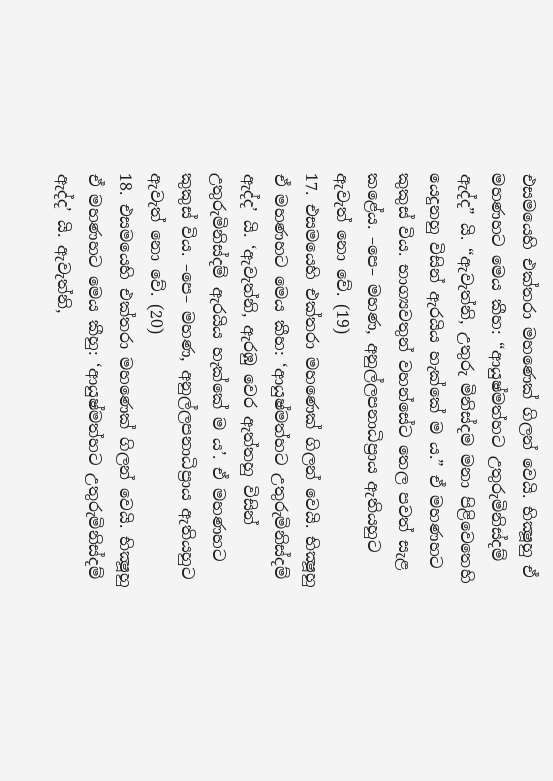එසමයෙහි එක්තරා මහණෙක් ගිලන් වෙයි. භික්‍ෂූහු ඒ මහණහට මෙය කීහ: “ආයුෂ්මත්හට උතුරුමිනිස්දම් ඇද්ද” යි. “ඇවැත්නි, උතුරු මිනිස්දම මනා පිළිවෙතෙහි යෙදුනහු විසින් ඇරයිය හැක්කේ ම ය.” ඒ මහණහට කුකුස් විය. භාග්‍යවතුන් වහන්සේට තෙල පවත් සැළ කළේය. –පෙ– මහණ, අනුල්ලපනාධිප්‍රාය ඇතියහුට ඇවැත් නො වේ. (19)
17. එසමයෙහි එක්තරා මහණෙක් ගිලන් වෙයි. භික්‍ෂූහු ඒ මහණහට මෙය කීහ: ‘ආයුෂ්මත්හට උතුරුමිනිස්දම් ඇද්ද’ යි. ‘ඇවැත්නි, ඇරඹු වෙර ඇත්තහු විසින් උතුරුමිනිස්දම් ඇරයිය හැක්කේ ම ය’. ඒ මහණහට කුකුස් විය. –පෙ– මහණ, අනුල්ලපනාධිප්‍රාය ඇතියහුට ඇවැත් නො වේ. (20)
18. එසමයෙහි එක්තරා මහණෙක් ගිලන් වෙයි. භික්‍ෂූහු ඒ මහණහට මෙය කීහු: ‘ආයුෂ්මත්හට උතුරුමිනිස්දම් ඇද්ද’ යි. ඇවැත්නි,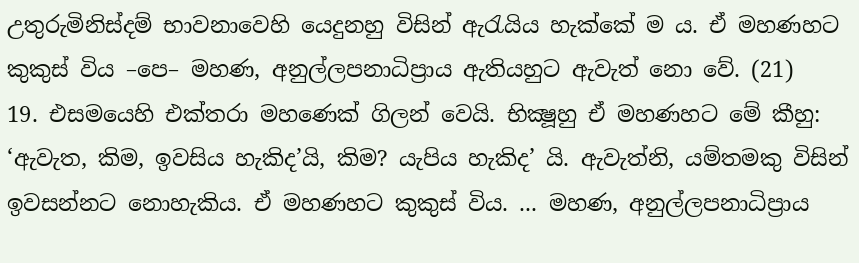උතුරුමිනිස්දම් භාවනාවෙහි යෙදුනහු විසින් ඇරැයිය හැක්කේ ම ය. ඒ මහණහට කුකුස් විය –පෙ– මහණ, අනුල්ලපනාධිප්‍රාය ඇතියහුට ඇවැත් නො වේ. (21)
19. එසමයෙහි එක්තරා මහණෙක් ගිලන් වෙයි. භික්‍ෂූහු ඒ මහණහට මේ කීහු: ‘ඇවැත, කිම, ඉවසිය හැකිද’යි, කිම? යැපිය හැකිද’ යි. ඇවැත්නි, යම්තමකු විසින් ඉවසන්නට නොහැකිය. ඒ මහණහට කුකුස් විය. ... මහණ, අනුල්ලපනාධිප්‍රාය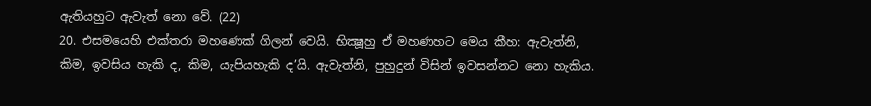ඇතියහුට ඇවැත් නො වේ. (22)
20. එසමයෙහි එක්තරා මහණෙක් ගිලන් වෙයි. භික්‍ෂූහු ඒ මහණහට මෙය කීහ: ඇවැත්නි, කිම, ඉවසිය හැකි ද, කිම, යැපියහැකි ද’යි. ඇවැත්නි, පුහුදුන් විසින් ඉවසන්නට නො හැකිය.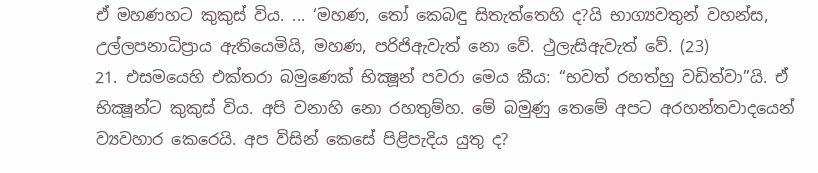ඒ මහණහට කුකුස් විය. ... ‘මහණ, තෝ කෙබඳු සිතැත්තෙහි ද?යි භාග්‍යවතුන් වහන්ස, උල්ලපනාධිප්‍රාය ඇතියෙමියි, මහණ, පරිජිඇවැත් නො වේ. ථුලැසිඇවැත් වේ. (23)
21. එසමයෙහි එක්තරා බමුණෙක් භික්‍ෂූන් පවරා මෙය කීය: “භවත් රහත්හු වඩිත්වා”යි. ඒ භික්‍ෂූන්ට කුකුස් විය. අපි වනාහි නො රහතුම්හ. මේ බමුණු තෙමේ අපට අරහන්තවාදයෙන් ව්‍යවහාර කෙරෙයි. අප විසින් කෙසේ පිළිපැදිය යුතු ද?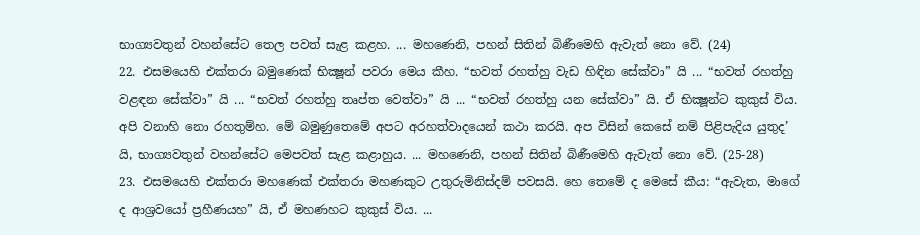භාග්‍යවතුන් වහන්සේට තෙල පවත් සැළ කළහ. ... මහණෙනි, පහන් සිතින් බිණීමෙහි ඇවැත් නො වේ. (24)
22. එසමයෙහි එක්තරා බමුණෙක් භික්‍ෂූන් පවරා මෙය කීහ. “භවත් රහත්හු වැඩ හිඳින සේක්වා” යි ... “භවත් රහත්හු වළඳන සේක්වා” යි ... “භවත් රහත්හු තෘප්ත වෙත්වා” යි ... “භවත් රහත්හු යන සේක්වා” යි. ඒ භික්‍ෂූන්ට කුකුස් විය. අපි වනාහි නො රහතුම්හ. මේ බමුණුතෙමේ අපට අරහත්වාදයෙන් කථා කරයි. අප විසින් කෙසේ නම් පිළිපැදිය යුතුද’ යි, භාග්‍යවතුන් වහන්සේට මෙපවත් සැළ කළාහුය. ... මහණෙනි, පහන් සිතින් බිණීමෙහි ඇවැත් නො වේ. (25-28)
23. එසමයෙහි එක්තරා මහණෙක් එක්තරා මහණකුට උතුරුමිනිස්දම් පවසයි. හෙ තෙමේ ද මෙසේ කීය: “ඇවැත, මාගේ ද ආශ්‍රවයෝ ප්‍රහීණයහ” යි, ඒ මහණහට කුකුස් විය. ...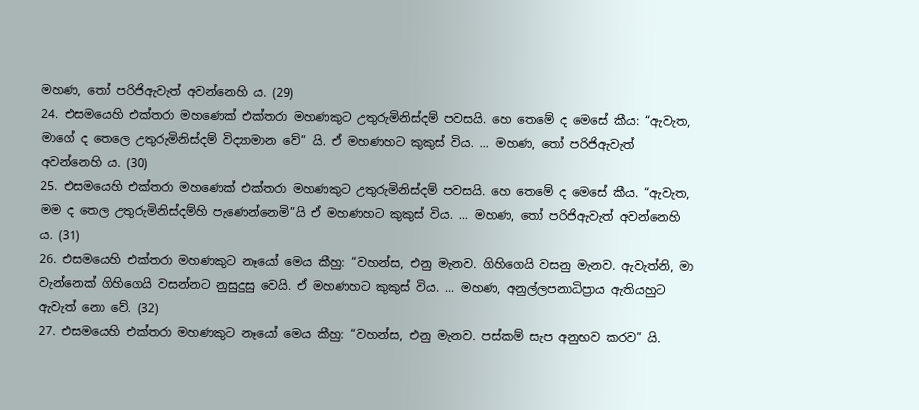මහණ, තෝ පරිජිඇවැත් අවන්නෙහි ය. (29)
24. එසමයෙහි එක්තරා මහණෙක් එක්තරා මහණකුට උතුරුමිනිස්දම් පවසයි. හෙ තෙමේ ද මෙසේ කීය: “ඇවැත, මාගේ ද තෙලෙ උතුරුමිනිස්දම් විද්‍යාමාන වේ” යි. ඒ මහණහට කුකුස් විය. ... මහණ, තෝ පරිජිඇවැත් අවන්නෙහි ය. (30)
25. එසමයෙහි එක්තරා මහණෙක් එක්තරා මහණකුට උතුරුමිනිස්දම් පවසයි. හෙ තෙමේ ද මෙසේ කීය. “ඇවැත, මම ද තෙල උතුරුමිනිස්දම්හි පැණෙන්නෙමි”යි ඒ මහණහට කුකුස් විය. ... මහණ, තෝ පරිජිඇවැත් අවන්නෙහි ය. (31)
26. එසමයෙහි එක්තරා මහණකුට නෑයෝ මෙය කීහු: “වහන්ස, එනු මැනව. ගිහිගෙයි වසනු මැනව. ඇවැත්නි, මා වැන්නෙක් ගිහිගෙයි වසන්නට නුසුදුසු වෙයි. ඒ මහණහට කුකුස් විය. ... මහණ, අනුල්ලපනාධිප්‍රාය ඇතියහුට ඇවැත් නො වේ. (32)
27. එසමයෙහි එක්තරා මහණකුට නෑයෝ මෙය කීහු: “වහන්ස, එනු මැනව. පස්කම් සැප අනුභව කරව” යි.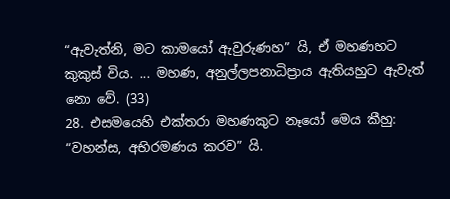“ඇවැත්නි, මට කාමයෝ ඇවුරුණහ” යි, ඒ මහණහට කුකුස් විය. ... මහණ, අනුල්ලපනාධිප්‍රාය ඇතියහුට ඇවැත් නො වේ. (33)
28. එසමයෙහි එක්තරා මහණකුට නෑයෝ මෙය කීහු: “වහන්ස, අභිරමණය කරව” යි.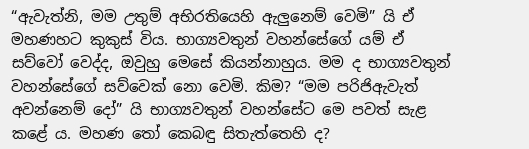“ඇවැත්නි, මම උතුම් අභිරතියෙහි ඇලුනෙම් වෙමි” යි ඒ මහණහට කුකුස් විය. භාග්‍යවතුන් වහන්සේගේ යම් ඒ සව්වෝ වෙද්ද, ඔවුහු මෙසේ කියන්නාහුය. මම ද භාග්‍යවතුන් වහන්සේගේ සව්වෙක් නො වෙමි. කිම? “මම පරිජිඇවැත් අවන්නෙම් දෝ” යි භාග්‍යවතුන් වහන්සේට මෙ පවත් සැළ කළේ ය. මහණ තෝ කෙබඳු සිතැත්තෙහි ද?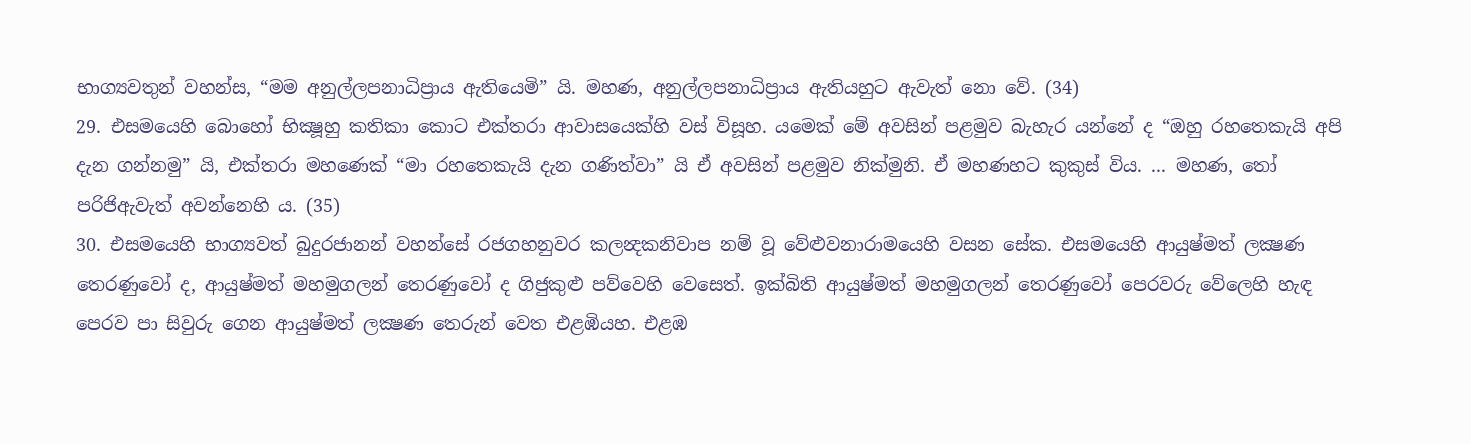භාග්‍යවතුන් වහන්ස, “මම අනුල්ලපනාධිප්‍රාය ඇතියෙමි” යි. මහණ, අනුල්ලපනාධිප්‍රාය ඇතියහුට ඇවැත් නො වේ. (34)
29. එසමයෙහි බොහෝ භික්‍ෂූහු කතිකා කොට එක්තරා ආවාසයෙක්හි වස් විසූහ. යමෙක් මේ අවසින් පළමුව බැහැර යන්නේ ද “ඔහු රහතෙකැයි අපි දැන ගන්නමු” යි, එක්තරා මහණෙක් “මා රහතෙකැයි දැන ගණිත්වා” යි ඒ අවසින් පළමුව නික්මුනි. ඒ මහණහට කුකුස් විය. ... මහණ, තෝ පරිජිඇවැත් අවන්නෙහි ය. (35)
30. එසමයෙහි භාග්‍යවත් බුදුරජානන් වහන්සේ රජගහනුවර කලන්‍දකනිවාප නම් වූ වේළුවනාරාමයෙහි වසන සේක. එසමයෙහි ආයුෂ්මත් ලක්‍ෂණ තෙරණුවෝ ද, ආයුෂ්මත් මහමුගලන් තෙරණුවෝ ද ගිජුකුළු පව්වෙහි වෙසෙත්. ඉක්බිති ආයුෂ්මත් මහමුගලන් තෙරණුවෝ පෙරවරු වේලෙහි හැඳ පෙරව පා සිවුරු ගෙන ආයුෂ්මත් ලක්‍ෂණ තෙරුන් වෙත එළඹියහ. එළඹ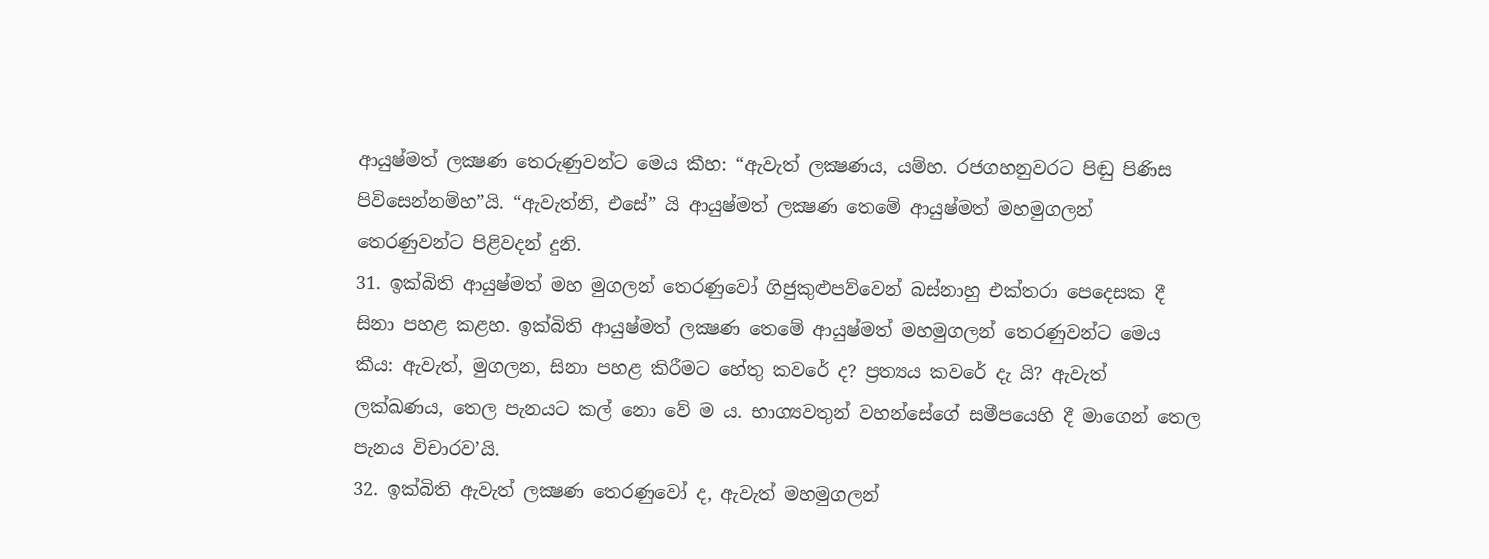ආයුෂ්මත් ලක්‍ෂණ තෙරුණුවන්ට මෙය කීහ: “ඇවැත් ලක්‍ෂණය, යම්හ. රජගහනුවරට පිඬු පිණිස පිවිසෙන්නම්හ”යි. “ඇවැත්නි, එසේ” යි ආයුෂ්මත් ලක්‍ෂණ තෙමේ ආයුෂ්මත් මහමුගලන් තෙරණුවන්ට පිළිවදන් දුනි.
31. ඉක්බිති ආයුෂ්මත් මහ මුගලන් තෙරණුවෝ ගිජුකුළුපව්වෙන් බස්නාහු එක්තරා පෙදෙසක දී සිනා පහළ කළහ. ඉක්බිති ආයුෂ්මත් ලක්‍ෂණ තෙමේ ආයුෂ්මත් මහමුගලන් තෙරණුවන්ට මෙය කීය: ඇවැත්, මුගලන, සිනා පහළ කිරීමට හේතු කවරේ ද? ප්‍රත්‍යය කවරේ දැ යි? ඇවැත් ලක්ඛණය, තෙල පැනයට කල් නො වේ ම ය. භාග්‍යවතුන් වහන්සේගේ සමීපයෙහි දී මාගෙන් තෙල පැනය විචාරව’යි.
32. ඉක්බිති ඇවැත් ලක්‍ෂණ තෙරණුවෝ ද, ඇවැත් මහමුගලන්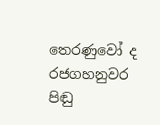තෙරණුවෝ ද රජගහනුවර පිඬු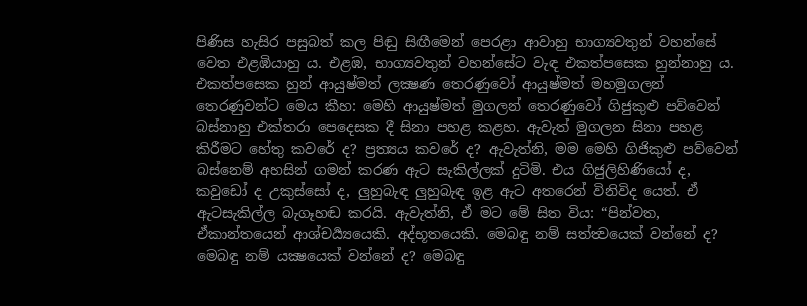පිණිස හැසිර පසුබත් කල පිඬු සිඟීමෙන් පෙරළා ආවාහු භාග්‍යවතුන් වහන්සේ වෙත එළඹියාහු ය. එළඹ, භාග්‍යවතුන් වහන්සේට වැඳ එකත්පසෙක හුන්නාහු ය. එකත්පසෙක හුන් ආයුෂ්මත් ලක්‍ෂණ තෙරණුවෝ ආයුෂ්මත් මහමුගලන් තෙරණුවන්ට මෙය කීහ: මෙහි ආයුෂ්මත් මුගලන් තෙරණුවෝ ගිජුකුළු පව්වෙන් බස්නාහු එක්තරා පෙදෙසක දී සිනා පහළ කළහ. ඇවැත් මුගලන සිනා පහළ කිරීමට හේතු කවරේ ද? ප්‍රත්‍යය කවරේ ද? ඇවැත්නි, මම මෙහි ගිජිකුළු පව්වෙන් බස්නෙම් අහසින් ගමන් කරණ ඇට සැකිල්ලක් දුටිමි. එය ගිජුලිහිණියෝ ද, කවුඩෝ ද උකුස්සෝ ද, ලුහුබැඳ ලුහුබැඳ ඉළ ඇට අතරෙන් විනිවිද යෙත්. ඒ ඇටසැකිල්ල බැගෑහඬ කරයි. ඇවැත්නි, ඒ මට මේ සිත විය: “පින්වත, ඒකාන්තයෙන් ආශ්චර්‍ය්‍යයෙකි. අද්භූතයෙකි. මෙබඳු නම් සත්ත්‍වයෙක් වන්නේ ද? මෙබඳු නම් යක්‍ෂයෙක් වන්නේ ද? මෙබඳු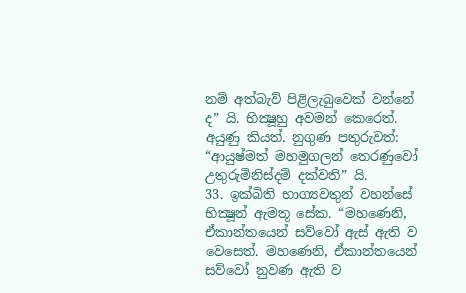නම් අත්බැව් පිළිලැබුවෙක් වන්නේ ද” යි. භික්‍ෂූහු අවමන් කෙරෙත්. අයුණු කියත්. නුගුණ පතුරුවත්: “ආයුෂ්මත් මහමුගලන් තෙරණුවෝ උතුරුමිනිස්දම් දක්වති” යි.
33. ඉක්බිති භාග්‍යවතුන් වහන්සේ භික්‍ෂූන් ඇමතූ සේක. “මහණෙනි, ඒකාන්තයෙන් සව්වෝ ඇස් ඇති ව වෙසෙත්. මහණෙනි, ඒකාන්තයෙන් සව්වෝ නුවණ ඇති ව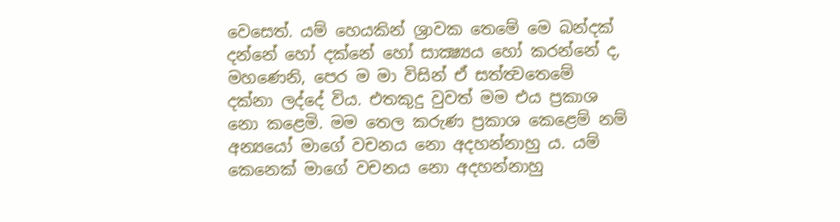වෙසෙත්. යම් හෙයකින් ශ්‍රාවක තෙමේ මෙ බන්දක් දන්නේ හෝ දක්නේ හෝ සාක්‍ෂ්‍යය හෝ කරන්නේ ද, මහණෙනි, පෙර ම මා විසින් ඒ සත්ත්‍වතෙමේ දක්නා ලද්දේ විය. එතකුදු වුවත් මම එය ප්‍රකාශ නො කළෙමි. මම තෙල කරුණ ප්‍රකාශ කෙළෙම් නම් අන්‍යයෝ මාගේ වචනය නො අදහන්නාහු ය. යම් කෙනෙක් මාගේ වචනය නො අදහන්නාහු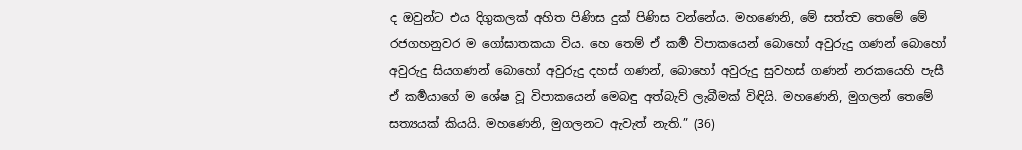ද ඔවුන්ට එය දිගුකලක් අහිත පිණිස දුක් පිණිස වන්නේය. මහණෙනි, මේ සත්ත්‍ව තෙමේ මේ රජගහනුවර ම ගෝඝාතකයා විය. හෙ තෙම් ඒ කර්‍ම විපාකයෙන් බොහෝ අවුරුදු ගණන් බොහෝ අවුරුදු සියගණන් බොහෝ අවුරුදු දහස් ගණන්, බොහෝ අවුරුදු සුවහස් ගණන් නරකයෙහි පැසී ඒ කර්‍මයාගේ ම ශේෂ වූ විපාකයෙන් මෙබඳු අත්බැව් ලැබීමක් විඳියි. මහණෙනි, මුගලන් තෙමේ සත්‍යයක් කියයි. මහණෙනි, මුගලනට ඇවැත් නැති.” (36)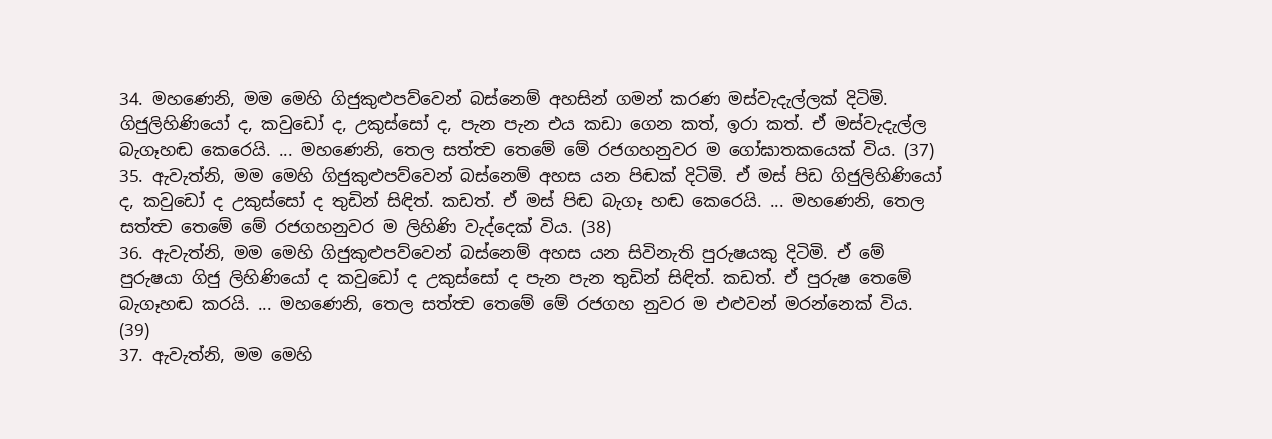34. මහණෙනි, මම මෙහි ගිජුකුළුපව්වෙන් බස්නෙම් අහසින් ගමන් කරණ මස්වැදැල්ලක් දිටිමි. ගිජුලිහිණියෝ ද, කවුඩෝ ද, උකුස්සෝ ද, පැන පැන එය කඩා ගෙන කත්, ඉරා කත්. ඒ මස්වැදැල්ල බැගෑහඬ කෙරෙයි. ... මහණෙනි, තෙල සත්ත්‍ව තෙමේ මේ රජගහනුවර ම ගෝඝාතකයෙක් විය. (37)
35. ඇවැත්නි, මම මෙහි ගිජුකුළුපව්වෙන් බස්නෙම් අහස යන පිඬක් දිටිමි. ඒ මස් පිඩ ගිජුලිහිණියෝ ද, කවුඩෝ ද උකුස්සෝ ද තුඩින් සිඳිත්. කඩත්. ඒ මස් පිඬ බැගෑ හඬ කෙරෙයි. ... මහණෙනි, තෙල සත්ත්‍ව තෙමේ මේ රජගහනුවර ම ලිහිණි වැද්දෙක් විය. (38)
36. ඇවැත්නි, මම මෙහි ගිජුකුළුපව්වෙන් බස්නෙම් අහස යන සිවිනැති පුරුෂයකු දිටිමි. ඒ මේ පුරුෂයා ගිජු ලිහිණියෝ ද කවුඩෝ ද උකුස්සෝ ද පැන පැන තුඩින් සිඳිත්. කඩත්. ඒ පුරුෂ තෙමේ බැගෑහඬ කරයි. ... මහණෙනි, තෙල සත්ත්‍ව තෙමේ මේ රජගහ නුවර ම එළුවන් මරන්නෙක් විය. (39)
37. ඇවැත්නි, මම මෙහි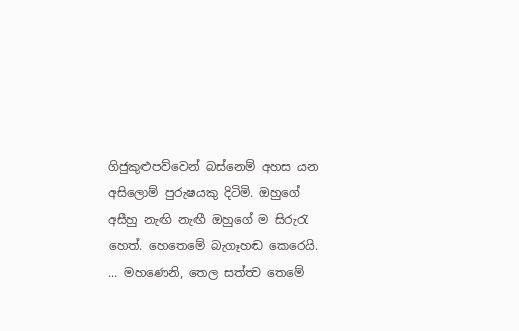ගිජුකුළුපව්වෙන් බස්නෙම් අහස යන අසිලොම් පුරුෂයකු දිටිමි. ඔහුගේ අසීහු නැඟි නැඟී ඔහුගේ ම සිරුරැ හෙත්. හෙතෙමේ බැගෑහඬ කෙරෙයි. ... මහණෙනි, තෙල සත්ත්‍ව තෙමේ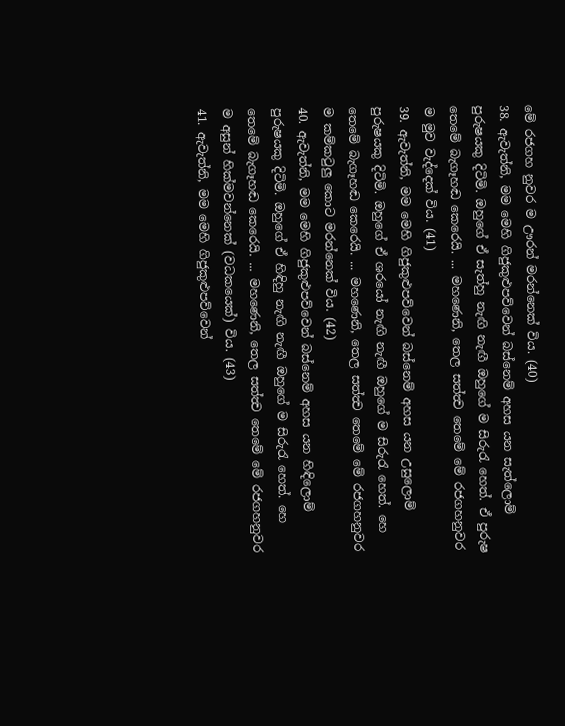මේ රජගහ නුවර ම ඌරන් මරන්නෙක් විය. (40)
38. ඇවැත්නි, මම මෙහි ගිජුකුළුපව්වෙන් බස්නෙම් අහස යන සැත්ලොම් පුරුෂයකු දිටිමි. ඔහුගේ ඒ සැත්හු නැඟි නැඟී ඔහුගේ ම සිරුරැ හෙත්. ඒ පුරුෂ තෙමේ බැගෑහඬ කෙරෙයි. ... මහණෙනි, තෙල සත්ත්‍ව තෙමේ මේ රජගහනුවර ම මුව වැද්දෙක් විය. (41)
39. ඇවැත්නි, මම මෙහි ගිජුකුළුපව්වෙන් බස්නෙම් අහස යන උසුලොම් පුරුෂයකු දිටිමි. ඔහුගේ ඒ ශරයෝ නැඟි නැඟී ඔහුගේ ම සිරුරැ හෙත්. හෙ තෙමේ බැගෑහඬ කෙරෙයි. ... මහණෙනි, තෙල සත්ත්‍ව තෙමේ මේ රජගහනුවර ම කම්කටුලු කොට මරන්නෙක් විය. (42)
40. ඇවැත්නි, මම මෙහි ගිජුකුළුපව්වෙන් බස්නෙම් අහස යන හිඳිලොම් පුරුෂයකු දිටිමි. ඔහුගේ ඒ හිඳිහු නැඟි නැඟී ඔහුගේ ම සිරුරැ හෙත්. හෙ තෙමේ බැගෑහඬ කෙරෙයි. ... මහණෙනි, තෙල සත්ත්‍ව තෙමේ මේ රජගහනුවර ම අසුන් හික්මවන්නෙක් (වධකයෙක්) විය. (43)
41. ඇවැත්නි, මම මෙහි ගිජුකුළුපව්වෙන්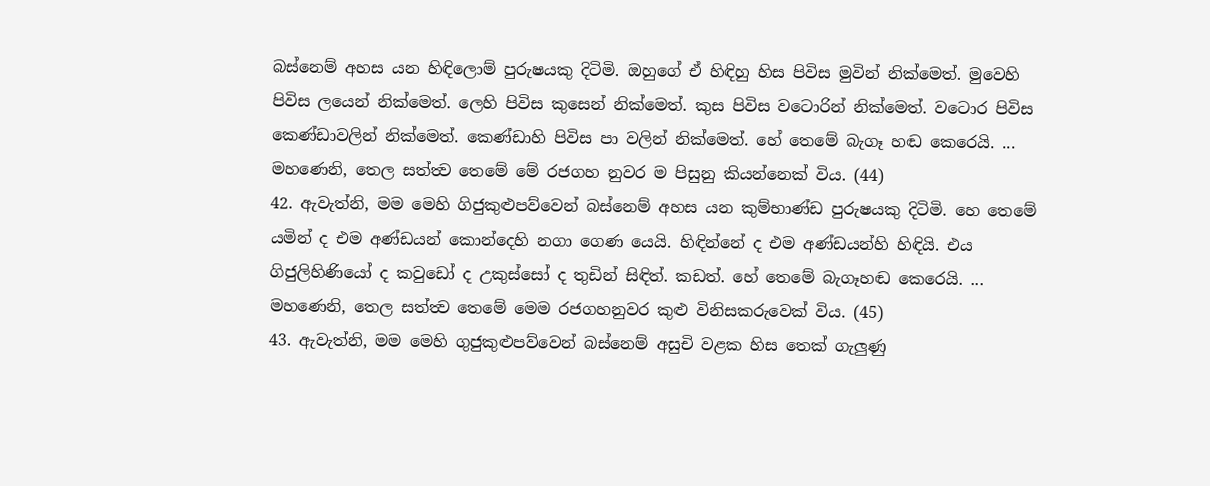බස්නෙම් අහස යන හිඳිලොම් පුරුෂයකු දිටිමි. ඔහුගේ ඒ හිඳිහු හිස පිවිස මුවින් නික්මෙත්. මුවෙහි පිවිස ලයෙන් නික්මෙත්. ලෙහි පිවිස කුසෙන් නික්මෙත්. කුස පිවිස වටොරින් නික්මෙත්. වටොර පිවිස කෙණ්ඩාවලින් නික්මෙත්. කෙණ්ඩාහි පිවිස පා වලින් නික්මෙත්. හේ තෙමේ බැගෑ හඬ කෙරෙයි. ... මහණෙනි, තෙල සත්ත්‍ව තෙමේ මේ රජගහ නුවර ම පිසුනු කියන්නෙක් විය. (44)
42. ඇවැත්නි, මම මෙහි ගිජුකුළුපව්වෙන් බස්නෙම් අහස යන කුම්භාණ්ඩ පුරුෂයකු දිටිමි. හෙ තෙමේ යමින් ද එම අණ්ඩයන් කොන්දෙහි නගා ගෙණ යෙයි. හිඳින්නේ ද එම අණ්ඩයන්හි හිඳියි. එය ගිජුලිහිණියෝ ද කවුඩෝ ද උකුස්සෝ ද තුඩින් සිඳිත්. කඩත්. හේ තෙමේ බැගෑහඬ කෙරෙයි. ... මහණෙනි, තෙල සත්ත්‍ව තෙමේ මෙම රජගහනුවර කුළු විනිසකරුවෙක් විය. (45)
43. ඇවැත්නි, මම මෙහි ගුජුකුළුපව්වෙන් බස්නෙම් අසුචි වළක හිස තෙක් ගැලුණු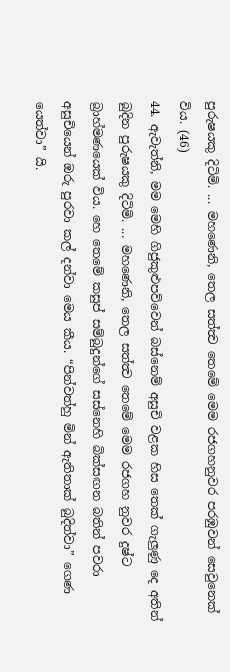පුරුෂයකු දිටිමි. ... මහණෙනි, තෙල සත්ත්‍ව තෙමේ මෙම රජගහනුවර පරඹුවන් සෙවුනෙක් විය. (46)
44. ඇවැත්නි, මම මෙහි ගිජුකුළුපව්වෙන් බස්නෙම් අසුචි වළක හිස තෙක් ගැලුණු දෙ අතින් බුදින පුරුෂයකු දිටිමි. ... මහණෙනි, තෙල සත්ත්‍ව තෙමේ මෙම රජගහ නුවර දුෂ්ට බ්‍රාහ්මණයෙක් විය. හෙ තෙමේ කසුප් සම්බුදුන්ගේ සස්නෙහි බික්සඟන බතින් පවරා අසුචියෙන් ඔරු පුරවා කල් දන්වා මෙය කීය. “පින්වත්හු මින් ඇතිතාක් බුදිත්වා” ගෙණ යෙත්වා” යි.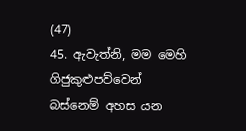(47)
45. ඇවැත්නි, මම මෙහි ගිජුකුළුපව්වෙන් බස්නෙම් අහස යන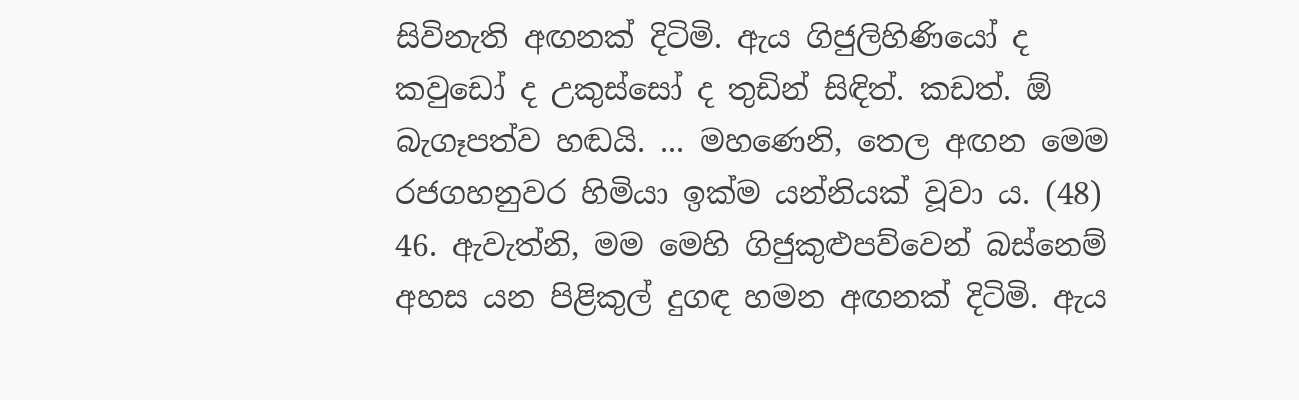සිවිනැති අඟනක් දිටිමි. ඇය ගිජුලිහිණියෝ ද කවුඩෝ ද උකුස්සෝ ද තුඩින් සිඳිත්. කඩත්. ඕ බැගෑපත්ව හඬයි. ... මහණෙනි, තෙල අඟන මෙම රජගහනුවර හිමියා ඉක්ම යන්නියක් වූවා ය. (48)
46. ඇවැත්නි, මම මෙහි ගිජුකුළුපව්වෙන් බස්නෙම් අහස යන පිළිකුල් දුගඳ හමන අඟනක් දිටිමි. ඇය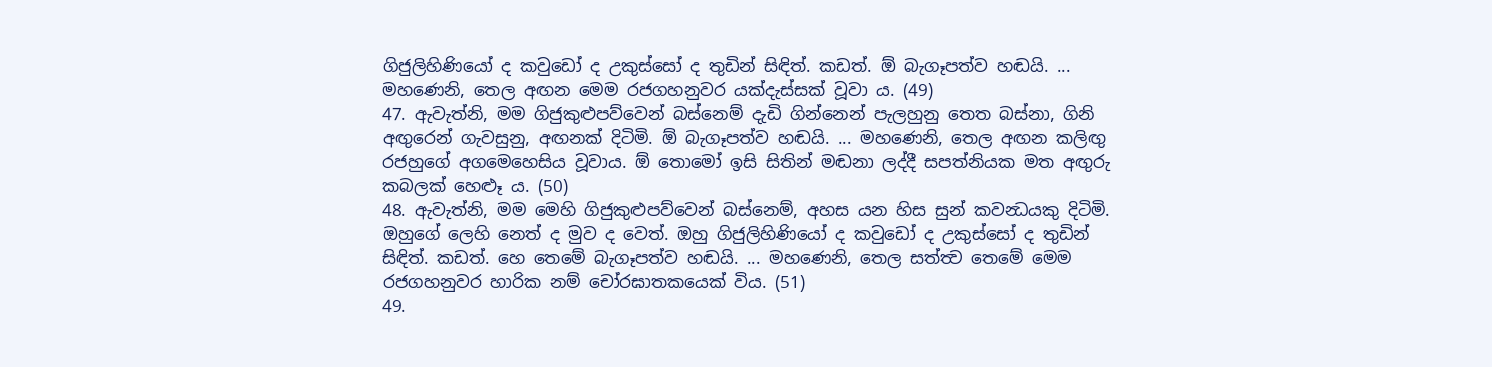ගිජුලිහිණියෝ ද කවුඩෝ ද උකුස්සෝ ද තුඩින් සිඳිත්. කඩත්. ඕ බැගෑපත්ව හඬයි. ... මහණෙනි, තෙල අඟන මෙම රජගහනුවර යක්දැස්සක් වූවා ය. (49)
47. ඇවැත්නි, මම ගිජුකුළුපව්වෙන් බස්නෙම් දැඩි ගින්නෙන් පැලහුනු තෙත බස්නා, ගිනි අඟුරෙන් ගැවසුනු, අඟනක් දිටිමි. ඕ බැගෑපත්ව හඬයි. ... මහණෙනි, තෙල අඟන කලිඟු රජහුගේ අගමෙහෙසිය වූවාය. ඕ තොමෝ ඉසි සිතින් මඬනා ලද්දී සපත්නියක මත අඟුරු කබලක් හෙළූ ය. (50)
48. ඇවැත්නි, මම මෙහි ගිජුකුළුපව්වෙන් බස්නෙම්, අහස යන හිස සුන් කවන්‍ධයකු දිටිමි. ඔහුගේ ලෙහි නෙත් ද මුව ද වෙත්. ඔහු ගිජුලිහිණියෝ ද කවුඩෝ ද උකුස්සෝ ද තුඩින් සිඳිත්. කඩත්. හෙ තෙමේ බැගෑපත්ව හඬයි. ... මහණෙනි, තෙල සත්ත්‍ව තෙමේ මෙම රජගහනුවර හාරික නම් චෝරඝාතකයෙක් විය. (51)
49.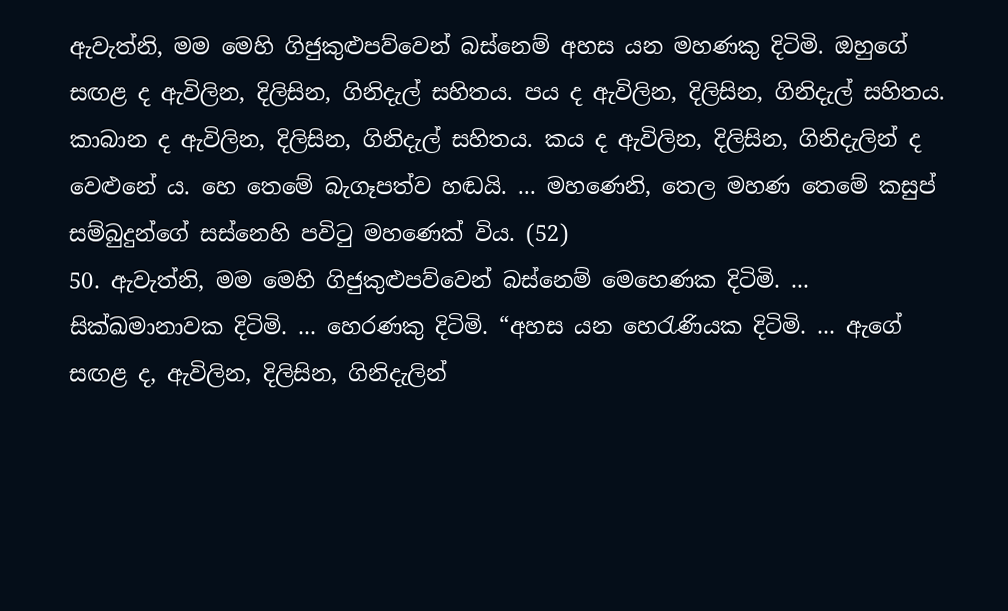ඇවැත්නි, මම මෙහි ගිජුකුළුපව්වෙන් බස්නෙම් අහස යන මහණකු දිටිමි. ඔහුගේ සඟළ ද ඇවිලින, දිලිසින, ගිනිදැල් සහිතය. පය ද ඇවිලින, දිලිසින, ගිනිදැල් සහිතය. කාබාන ද ඇවිලින, දිලිසින, ගිනිදැල් සහිතය. කය ද ඇවිලින, දිලිසින, ගිනිදැලින් ද වෙළුනේ ය. හෙ තෙමේ බැගෑපත්ව හඬයි. ... මහණෙනි, තෙල මහණ තෙමේ කසුප් සම්බුදුන්ගේ සස්නෙහි පවිටු මහණෙක් විය. (52)
50. ඇවැත්නි, මම මෙහි ගිජුකුළුපව්වෙන් බස්නෙම් මෙහෙණක දිටිමි. ... සික්ඛමානාවක දිටිමි. ... හෙරණකු දිටිමි. “අහස යන හෙරැණියක දිටිමි. ... ඇගේ සඟළ ද, ඇවිලින, දිලිසින, ගිනිදැලින්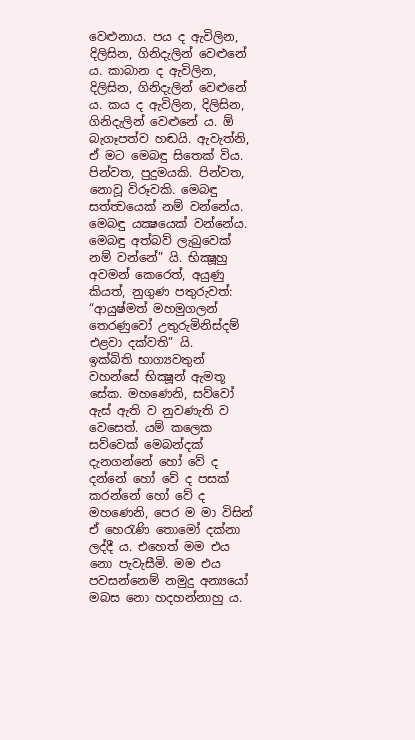වෙළුනාය. පය ද ඇවිලින, දිලිසින, ගිනිදැලින් වෙළුනේ ය. කාබාන ද ඇවිලින, දිලිසින, ගිනිදැලින් වෙළුනේ ය. කය ද ඇවිලින, දිලිසින, ගිනිදැලින් වෙළුනේ ය. ඕ බැගෑපත්ව හඬයි. ඇවැත්නි, ඒ මට මෙබඳු සිතෙක් විය. පින්වත, පුදුමයකි. පින්වත, නොවූ විරූවකි. මෙබඳු සත්ත්‍වයෙක් නම් වන්නේය. මෙබඳු යක්‍ෂයෙක් වන්නේය. මෙබඳු අත්බව් ලැබුවෙක් නම් වන්නේ” යි. භික්‍ෂූහු අවමන් කෙරෙත්, අයුණු කියත්, නුගුණ පතුරුවත්: “ආයුෂ්මත් මහමුගලන් තෙරණුවෝ උතුරුමිනිස්දම් එළවා දක්වති” යි.
ඉක්බිති භාග්‍යවතුන් වහන්සේ භික්‍ෂූන් ඇමතූ සේක. මහණෙනි, සව්වෝ ඇස් ඇති ව නුවණැති ව වෙසෙත්. යම් කලෙක සව්වෙක් මෙබන්දක් දැනගන්නේ හෝ වේ ද දන්නේ හෝ වේ ද පසක් කරන්නේ හෝ වේ ද මහණෙනි, පෙර ම මා විසින් ඒ හෙරැණි තොමෝ දක්නා ලද්දී ය. එහෙත් මම එය නො පැවැසීමි. මම එය පවසන්නෙම් නමුදු අන්‍යයෝ මබස නො හදහන්නාහු ය.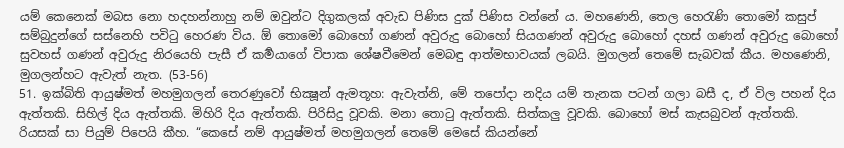යම් කෙනෙක් මබස නො හදහන්නාහු නම් ඔවුන්ට දිගුකලක් අවැඩ පිණිස දුක් පිණිස වන්නේ ය. මහණෙනි, තෙල හෙරැණි තොමෝ කසුප් සම්බුදුන්ගේ සස්නෙහි පවිටු හෙරණ විය. ඕ තොමෝ බොහෝ ගණන් අවුරුදු බොහෝ සියගණන් අවුරුදු බොහෝ දහස් ගණන් අවුරුදු බොහෝ සුවහස් ගණන් අවුරුදු නිරයෙහි පැසී ඒ කර්‍මයාගේ විපාක ශේෂවීමෙන් මෙබඳු ආත්මභාවයක් ලබයි. මුගලන් තෙමේ සැබවක් කීය. මහණෙනි, මුගලන්හට ඇවැත් නැත. (53-56)
51. ඉක්බිති ආයුෂ්මත් මහමුගලන් තෙරණුවෝ භික්‍ෂූන් ඇමතූහ: ඇවැත්නි, මේ තපෝදා නදිය යම් තැනක පටන් ගලා බසී ද, ඒ විල පහන් දිය ඇත්තකි. සිහිල් දිය ඇත්තකි. මිහිරි දිය ඇත්තකි. පිරිසිදු වූවකි. මනා තොටු ඇත්තකි. සිත්කලු වූවකි. බොහෝ මස් කැසබුවන් ඇත්තකි. රියසක් සා පියුම් පිපෙයි කීහ. “කෙසේ නම් ආයුෂ්මත් මහමුගලන් තෙමේ මෙසේ කියන්නේ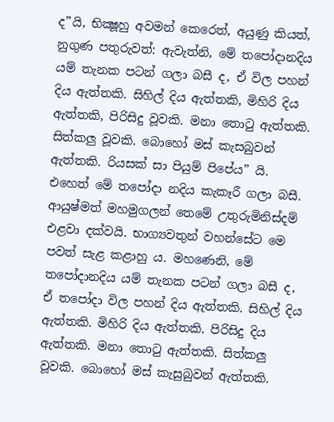ද”යි, භික්‍ෂූහු අවමන් කෙරෙත්, අයුණු කියත්, නුගුණ පතුරුවත්: ඇවැත්නි, මේ තපෝදානදිය යම් තැනක පටන් ගලා බසී ද, ඒ විල පහන් දිය ඇත්තකි. සිහිල් දිය ඇත්තකි, මිහිරි දිය ඇත්තකි, පිරිසිදු වූවකි. මනා තොටු ඇත්තකි. සිත්කලු වූවකි. බොහෝ මස් කැසබුවන් ඇත්තකි. රියසක් සා පියුම් පිපේය” යි. එහෙත් මේ තපෝදා නදිය කැකෑරී ගලා බසී. ආයුෂ්මත් මහමුගලන් තෙමේ උතුරුමිනිස්දම් එළවා දක්වයි. භාග්‍යවතුන් වහන්සේට මෙ පවත් සැළ කළාහු ය. මහණෙනි, මේ තපෝදානදිය යම් තැනක පටන් ගලා බසී ද, ඒ තපෝදා විල පහන් දිය ඇත්තකි. සිහිල් දිය ඇත්තකි. මිහිරි දිය ඇත්තකි. පිරිසිදු දිය ඇත්තකි. මනා තොටු ඇත්තකි. සිත්කලු වූවකි. බොහෝ මස් කැසුබුවන් ඇත්තකි.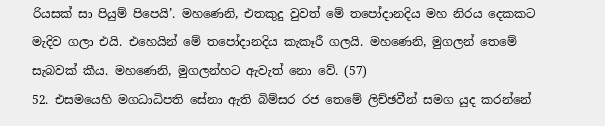රියසක් සා පියුම් පිපෙයි’. මහණෙනි, එතකුදු වුවත් මේ තපෝදානදිය මහ නිරය දෙකකට මැදිව ගලා එයි. එහෙයින් මේ තපෝදානදිය කැකෑරී ගලයි. මහණෙනි, මුගලන් තෙමේ සැබවක් කීය. මහණෙනි, මුගලන්හට ඇවැත් නො වේ. (57)
52. එසමයෙහි මගධාධිපති සේනා ඇති බිම්සර රජ තෙමේ ලිච්ඡවීන් සමග යුද කරන්නේ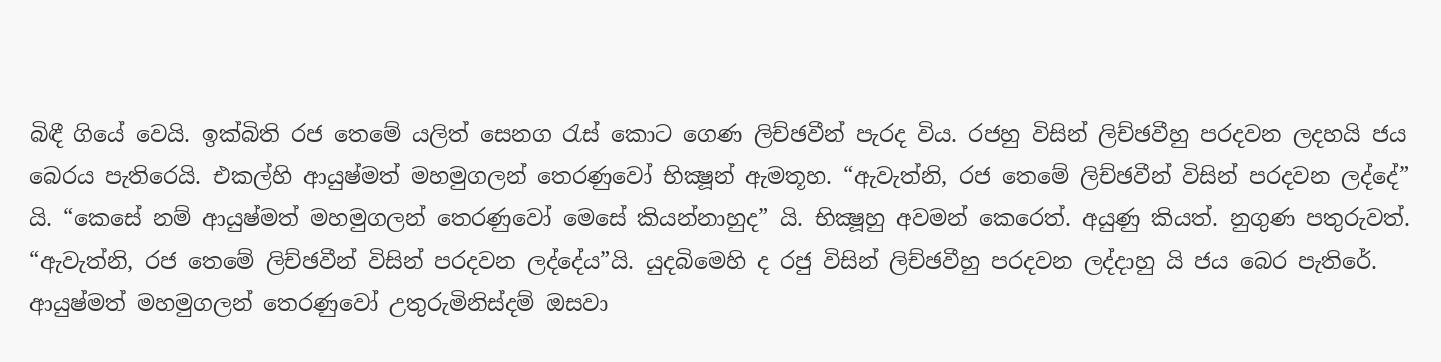බිඳී ගියේ වෙයි. ඉක්බිති රජ තෙමේ යලිත් සෙනග රැස් කොට ගෙණ ලිච්ඡවීන් පැරද විය. රජහු විසින් ලිච්ඡවීහු පරදවන ලදහයි ජය බෙරය පැතිරෙයි. එකල්හි ආයුෂ්මත් මහමුගලන් තෙරණුවෝ භික්‍ෂූන් ඇමතූහ. “ඇවැත්නි, රජ තෙමේ ලිච්ඡවීන් විසින් පරදවන ලද්දේ” යි. “කෙසේ නම් ආයුෂ්මත් මහමුගලන් තෙරණුවෝ මෙසේ කියන්නාහුද” යි. භික්‍ෂූහු අවමන් කෙරෙත්. අයුණු කියත්. නුගුණ පතුරුවත්. “ඇවැත්නි, රජ තෙමේ ලිච්ඡවීන් විසින් පරදවන ලද්දේය”යි. යුදබිමෙහි ද රජු විසින් ලිච්ඡවීහු පරදවන ලද්දාහු යි ජය බෙර පැතිරේ. ආයුෂ්මත් මහමුගලන් තෙරණුවෝ උතුරුමිනිස්දම් ඔසවා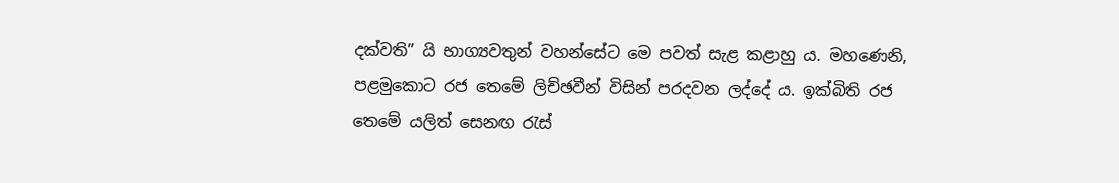දක්වති” යි භාග්‍යවතුන් වහන්සේට මෙ පවත් සැළ කළාහු ය. මහණෙනි, පළමුකොට රජ තෙමේ ලිච්ඡවීන් විසින් පරදවන ලද්දේ ය. ඉක්බිති රජ තෙමේ යලිත් සෙනඟ රැස්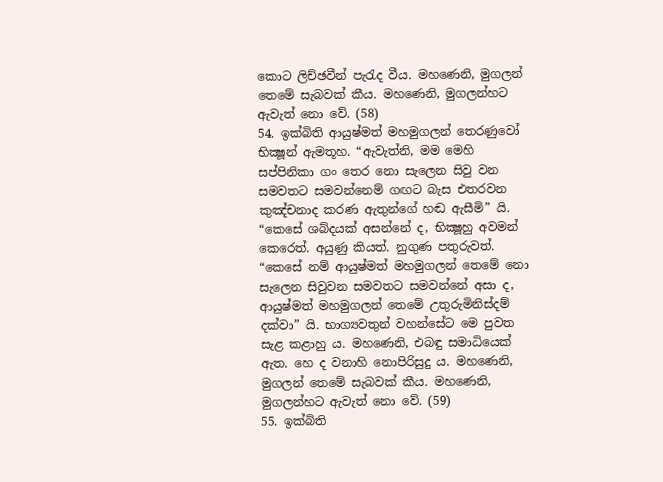කොට ලිච්ඡවීන් පැරැද වීය. මහණෙනි, මුගලන් තෙමේ සැබවක් කීය. මහණෙනි, මුගලන්හට ඇවැත් නො වේ. (58)
54. ඉක්බිති ආයුෂ්මත් මහමුගලන් තෙරණුවෝ භික්‍ෂූන් ඇමතූහ. “ඇවැත්නි, මම මෙහි සප්පිනිකා ගං තෙර නො සැලෙන සිවු වන සමවතට සමවන්නෙම් ගඟට බැස එතරවන කුඤ්චනාද කරණ ඇතුන්ගේ හඬ ඇසීමි” යි. “කෙසේ ශබ්දයක් අසන්නේ ද, භික්‍ෂූහු අවමන් කෙරෙත්. අයුණු කියත්. නුගුණ පතුරුවත්. “කෙසේ නම් ආයුෂ්මත් මහමුගලන් තෙමේ නො සැලෙන සිවුවන සමවතට සමවන්නේ අසා ද, ආයුෂ්මත් මහමුගලන් තෙමේ උතුරුමිනිස්දම් දක්වා” යි. භාග්‍යවතුන් වහන්සේට මෙ පුවත සැළ කළාහු ය. මහණෙනි, එබඳු සමාධියෙක් ඇත. හෙ ද වනාහි නොපිරිසුදු ය. මහණෙනි, මුගලන් තෙමේ සැබවක් කීය. මහණෙනි, මුගලන්හට ඇවැත් නො වේ. (59)
55. ඉක්බිති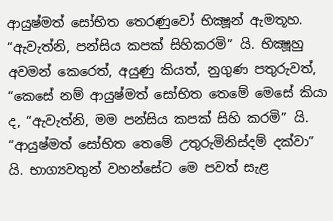ආයුෂ්මත් සෝභිත තෙරණුවෝ භික්‍ෂූන් ඇමතූහ. “ඇවැත්නි, පන්සිය කපක් සිහිකරමි” යි. භික්‍ෂූහු අවමන් කෙරෙත්, අයුණු කියත්, නුගුණ පතුරුවත්, “කෙසේ නම් ආයුෂ්මත් සෝභිත තෙමේ මෙසේ කියා ද, “ඇවැත්නි, මම පන්සිය කපක් සිහි කරමි” යි. “ආයුෂ්මත් සෝභිත තෙමේ උතුරුමිනිස්දම් දක්වා” යි. භාග්‍යවතුන් වහන්සේට මෙ පවත් සැළ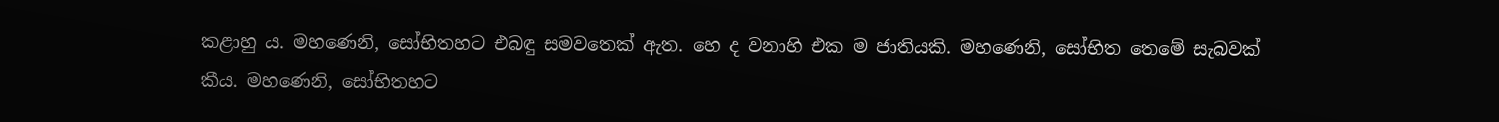කළාහු ය. මහණෙනි, සෝභිතහට එබඳු සමවතෙක් ඇත. හෙ ද වනාහි එක ම ජාතියකි. මහණෙනි, සෝභිත තෙමේ සැබවක් කීය. මහණෙනි, සෝභිතහට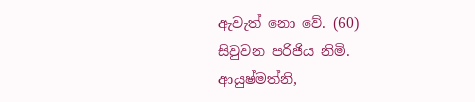ඇවැත් නො වේ. (60)
සිවුවන පරිජිය නිමි.
ආයුෂ්මත්නි,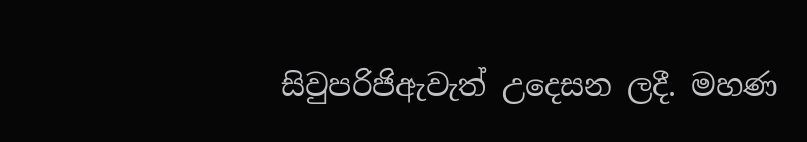සිවුපරිජිඇවැත් උදෙසන ලදී. මහණ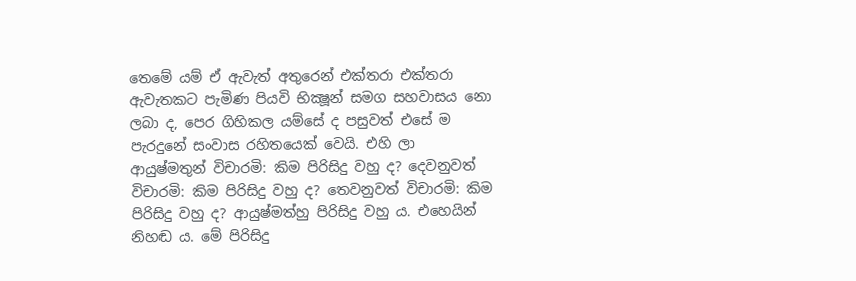තෙමේ යම් ඒ ඇවැත් අතුරෙන් එක්තරා එක්තරා ඇවැතකට පැමිණ පියවි භික්‍ෂූන් සමග සහවාසය නො ලබා ද, පෙර ගිහිකල යම්සේ ද පසුවත් එසේ ම පැරදුනේ සංවාස රහිතයෙක් වෙයි. එහි ලා ආයුෂ්මතුන් විචාරමි: කිම පිරිසිදු වහු ද? දෙවනුවත් විචාරමි: කිම පිරිසිදු වහු ද? තෙවනුවත් විචාරමි: කිම පිරිසිදු වහු ද? ආයුෂ්මත්හු පිරිසිදු වහු ය. එහෙයින් නිහඬ ය. මේ පිරිසිදු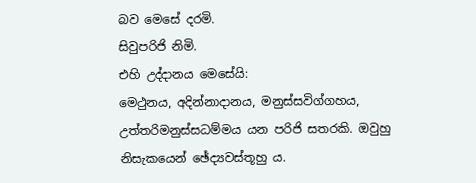බව මෙසේ දරමි.
සිවුපරිජි නිමි.
එහි උද්දානය මෙසේයි:
මෙථුනය, අදින්නාදානය, මනුස්සවිග්ගහය, උත්තරිමනුස්සධම්මය යන පරිජි සතරකි. ඔවුහු නිසැකයෙන් ඡේද්‍යවස්තූහු ය.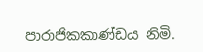පාරාජිකකාණ්ඩය නිමි.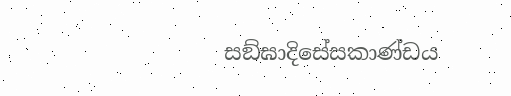සඞ්ඝාදිසේසකාණ්ඩය